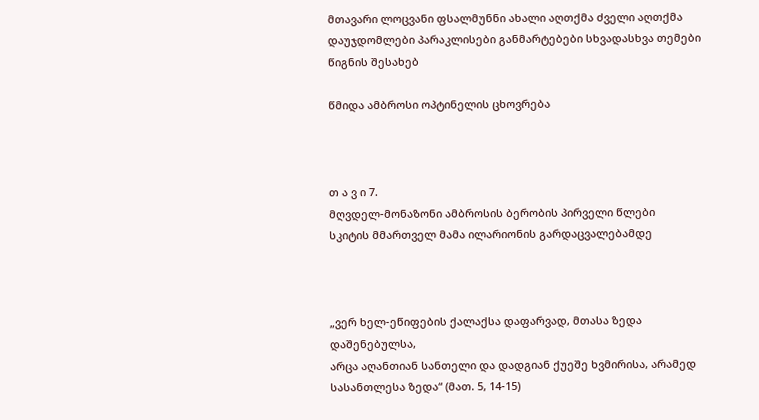მთავარი ლოცვანი ფსალმუნნი ახალი აღთქმა ძველი აღთქმა დაუჯდომლები პარაკლისები განმარტებები სხვადასხვა თემები წიგნის შესახებ

წმიდა ამბროსი ოპტინელის ცხოვრება



თ ა ვ ი 7.
მღვდელ-მონაზონი ამბროსის ბერობის პირველი წლები
სკიტის მმართველ მამა ილარიონის გარდაცვალებამდე



„ვერ ხელ-ეწიფების ქალაქსა დაფარვად, მთასა ზედა დაშენებულსა,
არცა აღანთიან სანთელი და დადგიან ქუეშე ხვმირისა, არამედ სასანთლესა ზედა“ (მათ. 5, 14-15)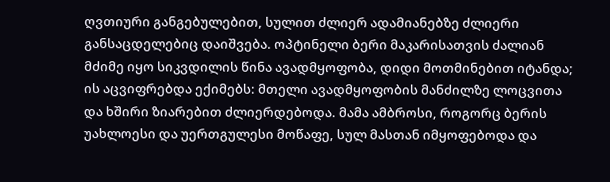ღვთიური განგებულებით, სულით ძლიერ ადამიანებზე ძლიერი განსაცდელებიც დაიშვება. ოპტინელი ბერი მაკარისათვის ძალიან მძიმე იყო სიკვდილის წინა ავადმყოფობა, დიდი მოთმინებით იტანდა; ის აცვიფრებდა ექიმებს: მთელი ავადმყოფობის მანძილზე ლოცვითა და ხშირი ზიარებით ძლიერდებოდა. მამა ამბროსი, როგორც ბერის უახლოესი და უერთგულესი მოწაფე, სულ მასთან იმყოფებოდა და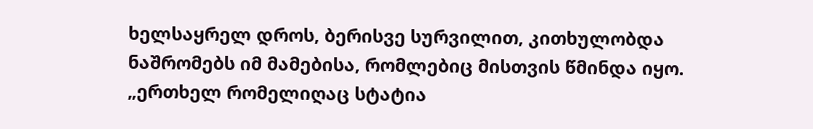ხელსაყრელ დროს, ბერისვე სურვილით, კითხულობდა ნაშრომებს იმ მამებისა, რომლებიც მისთვის წმინდა იყო. „ერთხელ რომელიღაც სტატია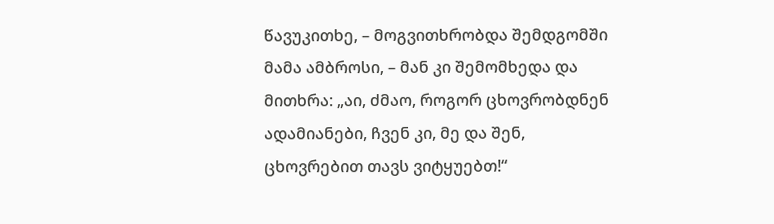წავუკითხე, – მოგვითხრობდა შემდგომში მამა ამბროსი, – მან კი შემომხედა და მითხრა: „აი, ძმაო, როგორ ცხოვრობდნენ ადამიანები, ჩვენ კი, მე და შენ, ცხოვრებით თავს ვიტყუებთ!“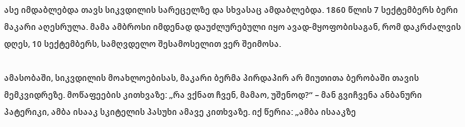ასე იმდაბლებდა თავს სიკვდილის სარეცელზე და სხვასაც ამდაბლებდა. 1860 წლის 7 სექტემბერს ბერი მაკარი აღესრულა. მამა ამბროსი იმდენად დაუძლურებული იყო ავად-მყოფობისაგან, რომ დაკრძალვის დღეს, 10 სექტემბერს, სამღვდელო შესამოსელით ვერ შეიმოსა.

ამასობაში, სიკვდილის მოახლოებისას, მაკარი ბერმა პირდაპირ არ მიუთითა ბერობაში თავის მემკვიდრეზე. მოწაფეების კითხვაზე: „რა ვქნათ ჩვენ, მამაო, უშენოდ?“ – მან გვიჩვენა ანბანური პატერიკი, ამბა ისააკ სკიტელის პასუხი ამავე კითხვაზე. იქ წერია: „ამბა ისააკზე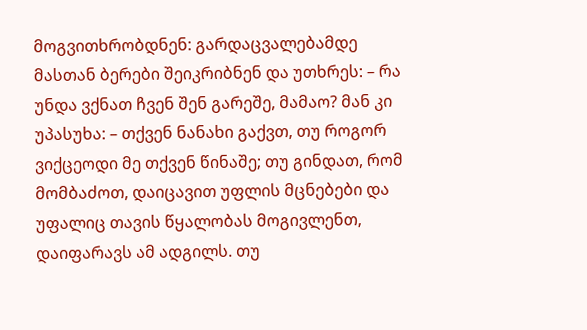მოგვითხრობდნენ: გარდაცვალებამდე მასთან ბერები შეიკრიბნენ და უთხრეს: – რა უნდა ვქნათ ჩვენ შენ გარეშე, მამაო? მან კი უპასუხა: – თქვენ ნანახი გაქვთ, თუ როგორ ვიქცეოდი მე თქვენ წინაშე; თუ გინდათ, რომ მომბაძოთ, დაიცავით უფლის მცნებები და უფალიც თავის წყალობას მოგივლენთ, დაიფარავს ამ ადგილს. თუ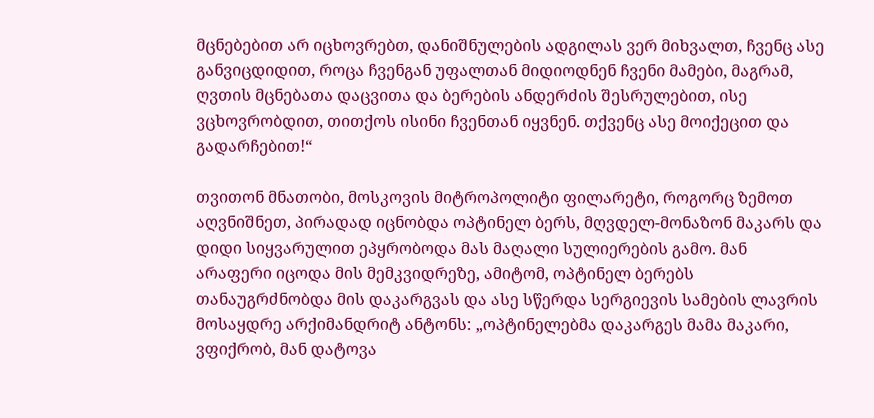მცნებებით არ იცხოვრებთ, დანიშნულების ადგილას ვერ მიხვალთ, ჩვენც ასე განვიცდიდით, როცა ჩვენგან უფალთან მიდიოდნენ ჩვენი მამები, მაგრამ, ღვთის მცნებათა დაცვითა და ბერების ანდერძის შესრულებით, ისე ვცხოვრობდით, თითქოს ისინი ჩვენთან იყვნენ. თქვენც ასე მოიქეცით და გადარჩებით!“

თვითონ მნათობი, მოსკოვის მიტროპოლიტი ფილარეტი, როგორც ზემოთ აღვნიშნეთ, პირადად იცნობდა ოპტინელ ბერს, მღვდელ-მონაზონ მაკარს და დიდი სიყვარულით ეპყრობოდა მას მაღალი სულიერების გამო. მან არაფერი იცოდა მის მემკვიდრეზე, ამიტომ, ოპტინელ ბერებს თანაუგრძნობდა მის დაკარგვას და ასე სწერდა სერგიევის სამების ლავრის მოსაყდრე არქიმანდრიტ ანტონს: „ოპტინელებმა დაკარგეს მამა მაკარი, ვფიქრობ, მან დატოვა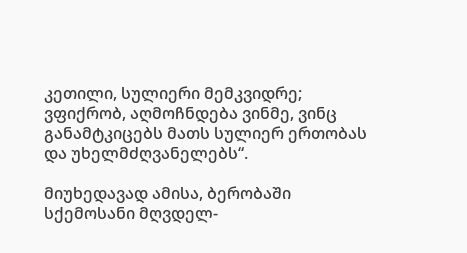კეთილი, სულიერი მემკვიდრე; ვფიქრობ, აღმოჩნდება ვინმე, ვინც განამტკიცებს მათს სულიერ ერთობას და უხელმძღვანელებს“.

მიუხედავად ამისა, ბერობაში სქემოსანი მღვდელ-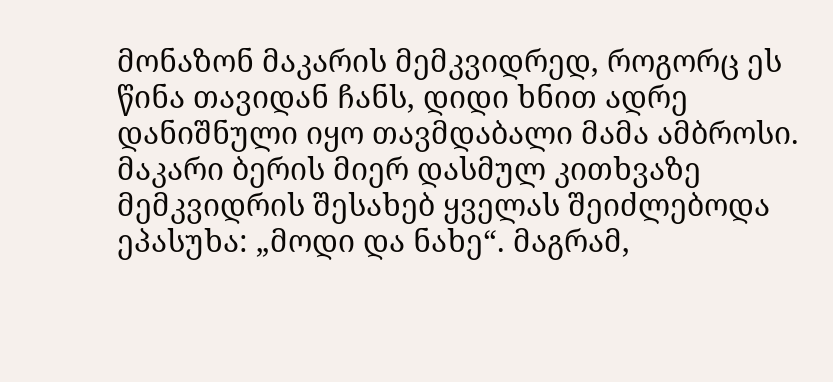მონაზონ მაკარის მემკვიდრედ, როგორც ეს წინა თავიდან ჩანს, დიდი ხნით ადრე დანიშნული იყო თავმდაბალი მამა ამბროსი. მაკარი ბერის მიერ დასმულ კითხვაზე მემკვიდრის შესახებ ყველას შეიძლებოდა ეპასუხა: „მოდი და ნახე“. მაგრამ,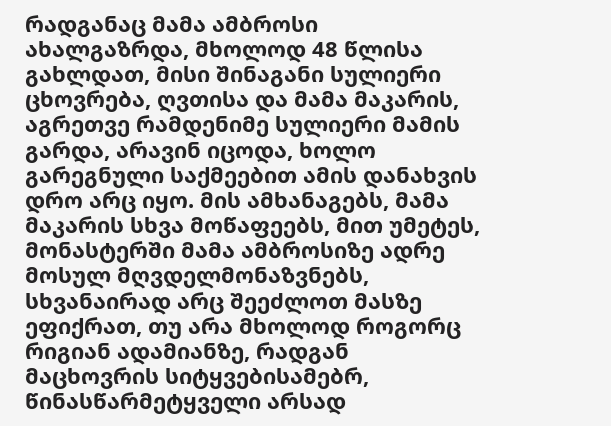რადგანაც მამა ამბროსი ახალგაზრდა, მხოლოდ 48 წლისა გახლდათ, მისი შინაგანი სულიერი ცხოვრება, ღვთისა და მამა მაკარის, აგრეთვე რამდენიმე სულიერი მამის გარდა, არავინ იცოდა, ხოლო გარეგნული საქმეებით ამის დანახვის დრო არც იყო. მის ამხანაგებს, მამა მაკარის სხვა მოწაფეებს, მით უმეტეს, მონასტერში მამა ამბროსიზე ადრე მოსულ მღვდელმონაზვნებს, სხვანაირად არც შეეძლოთ მასზე ეფიქრათ, თუ არა მხოლოდ როგორც რიგიან ადამიანზე, რადგან მაცხოვრის სიტყვებისამებრ, წინასწარმეტყველი არსად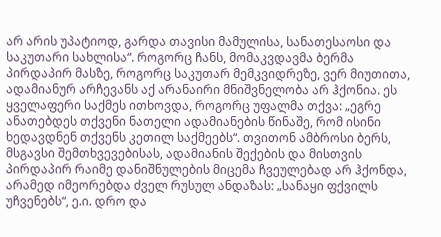არ არის უპატიოდ, გარდა თავისი მამულისა, სანათესაოსი და საკუთარი სახლისა“. როგორც ჩანს, მომაკვდავმა ბერმა პირდაპირ მასზე, როგორც საკუთარ მემკვიდრეზე, ვერ მიუთითა, ადამიანურ არჩევანს აქ არანაირი მნიშვნელობა არ ჰქონია. ეს ყველაფერი საქმეს ითხოვდა, როგორც უფალმა თქვა: „ეგრე ანათებდეს თქვენი ნათელი ადამიანების წინაშე, რომ ისინი ხედავდნენ თქვენს კეთილ საქმეებს“. თვითონ ამბროსი ბერს, მსგავსი შემთხვევებისას, ადამიანის შექების და მისთვის პირდაპირ რაიმე დანიშნულების მიცემა ჩვეულებად არ ჰქონდა, არამედ იმეორებდა ძველ რუსულ ანდაზას: „სანაყი ფქვილს უჩვენებს“, ე.ი. დრო და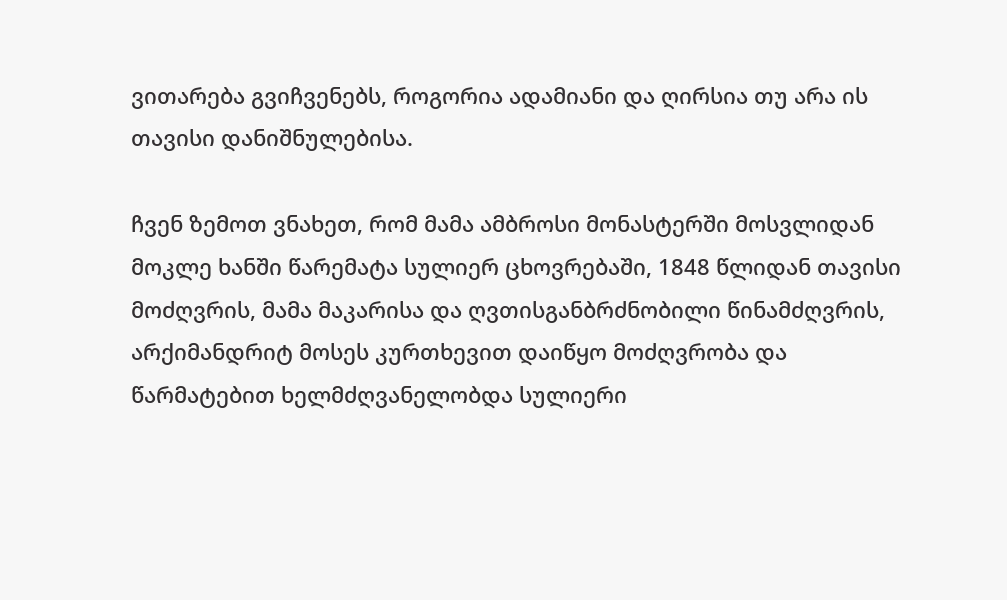ვითარება გვიჩვენებს, როგორია ადამიანი და ღირსია თუ არა ის თავისი დანიშნულებისა.

ჩვენ ზემოთ ვნახეთ, რომ მამა ამბროსი მონასტერში მოსვლიდან მოკლე ხანში წარემატა სულიერ ცხოვრებაში, 1848 წლიდან თავისი მოძღვრის, მამა მაკარისა და ღვთისგანბრძნობილი წინამძღვრის, არქიმანდრიტ მოსეს კურთხევით დაიწყო მოძღვრობა და წარმატებით ხელმძღვანელობდა სულიერი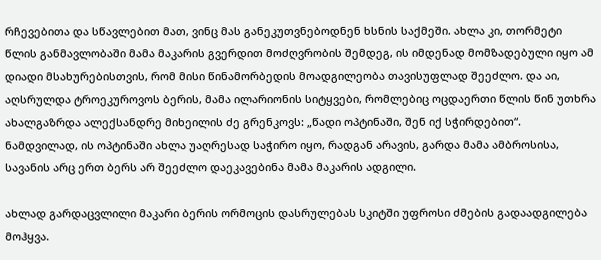რჩევებითა და სწავლებით მათ, ვინც მას განეკუთვნებოდნენ ხსნის საქმეში. ახლა კი, თორმეტი წლის განმავლობაში მამა მაკარის გვერდით მოძღვრობის შემდეგ, ის იმდენად მომზადებული იყო ამ დიადი მსახურებისთვის, რომ მისი წინამორბედის მოადგილეობა თავისუფლად შეეძლო. და აი, აღსრულდა ტროეკუროვოს ბერის, მამა ილარიონის სიტყვები, რომლებიც ოცდაერთი წლის წინ უთხრა ახალგაზრდა ალექსანდრე მიხეილის ძე გრენკოვს: „წადი ოპტინაში, შენ იქ სჭირდებით“. ნამდვილად, ის ოპტინაში ახლა უაღრესად საჭირო იყო, რადგან არავის, გარდა მამა ამბროსისა, სავანის არც ერთ ბერს არ შეეძლო დაეკავებინა მამა მაკარის ადგილი.

ახლად გარდაცვლილი მაკარი ბერის ორმოცის დასრულებას სკიტში უფროსი ძმების გადაადგილება მოჰყვა.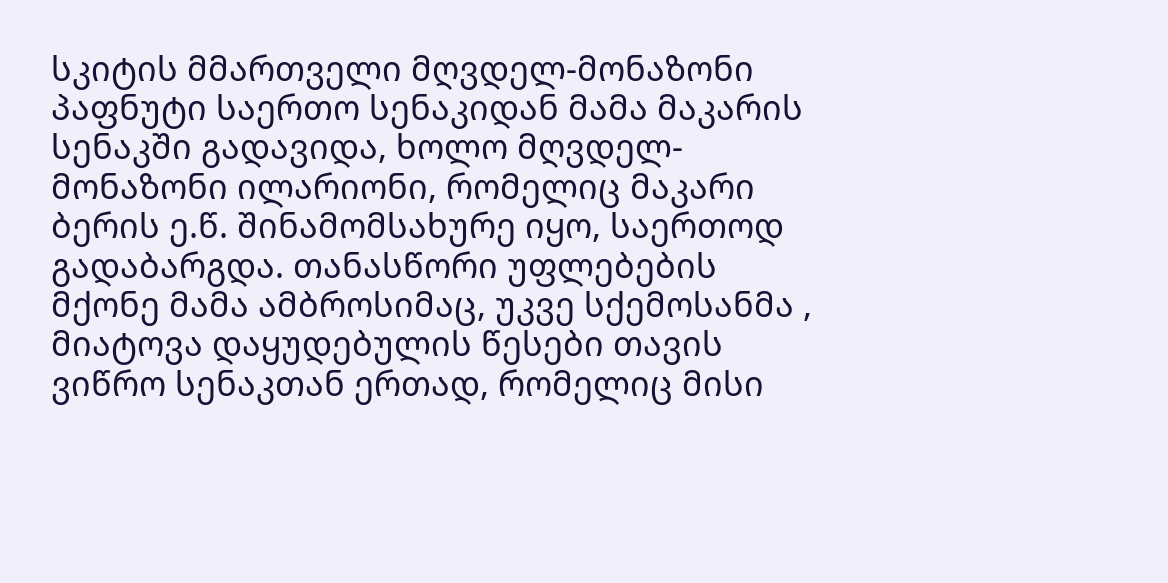სკიტის მმართველი მღვდელ-მონაზონი პაფნუტი საერთო სენაკიდან მამა მაკარის სენაკში გადავიდა, ხოლო მღვდელ-მონაზონი ილარიონი, რომელიც მაკარი ბერის ე.წ. შინამომსახურე იყო, საერთოდ გადაბარგდა. თანასწორი უფლებების მქონე მამა ამბროსიმაც, უკვე სქემოსანმა , მიატოვა დაყუდებულის წესები თავის ვიწრო სენაკთან ერთად, რომელიც მისი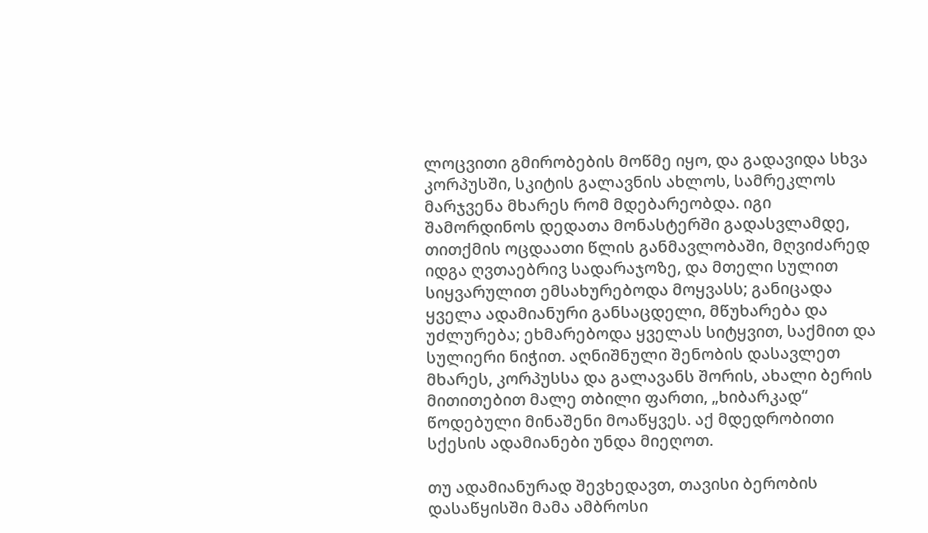ლოცვითი გმირობების მოწმე იყო, და გადავიდა სხვა კორპუსში, სკიტის გალავნის ახლოს, სამრეკლოს მარჯვენა მხარეს რომ მდებარეობდა. იგი შამორდინოს დედათა მონასტერში გადასვლამდე, თითქმის ოცდაათი წლის განმავლობაში, მღვიძარედ იდგა ღვთაებრივ სადარაჯოზე, და მთელი სულით სიყვარულით ემსახურებოდა მოყვასს; განიცადა ყველა ადამიანური განსაცდელი, მწუხარება და უძლურება; ეხმარებოდა ყველას სიტყვით, საქმით და სულიერი ნიჭით. აღნიშნული შენობის დასავლეთ მხარეს, კორპუსსა და გალავანს შორის, ახალი ბერის მითითებით მალე თბილი ფართი, „ხიბარკად“ წოდებული მინაშენი მოაწყვეს. აქ მდედრობითი სქესის ადამიანები უნდა მიეღოთ.

თუ ადამიანურად შევხედავთ, თავისი ბერობის დასაწყისში მამა ამბროსი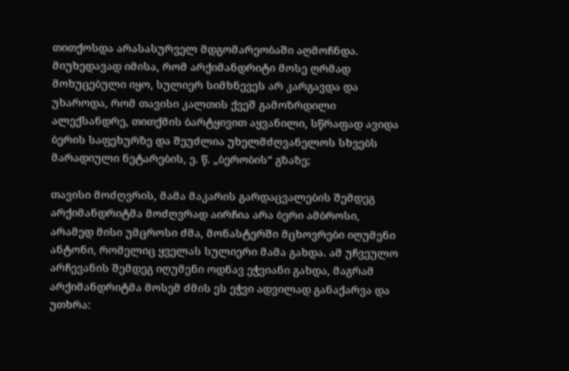თითქოსდა არასასურველ მდგომარეობაში აღმოჩნდა. მიუხედავად იმისა, რომ არქიმანდრიტი მოსე ღრმად მოხუცებული იყო, სულიერ სიმხნევეს არ კარგავდა და უხაროდა, რომ თავისი კალთის ქვეშ გამოზრდილი ალექსანდრე, თითქმის ბარტყივით აყვანილი, სწრაფად ავიდა ბერის საფეხურზე და შეუძლია უხელმძღვანელოს სხვებს მარადიული ნეტარების, ე. წ. „ბერობის“ გზაზე;

თავისი მოძღვრის, მამა მაკარის გარდაცვალების შემდეგ არქიმანდრიტმა მოძღვრად აირჩია არა ბერი ამბროსი, არამედ მისი უმცროსი ძმა, მონასტერში მცხოვრები იღუმენი ანტონი, რომელიც ყველას სულიერი მამა გახდა. ამ უჩვეულო არჩევანის შემდეგ იღუმენი ოდნავ ეჭვიანი გახდა, მაგრამ არქიმანდრიტმა მოსემ ძმის ეს ეჭვი ადვილად განაქარვა და უთხრა: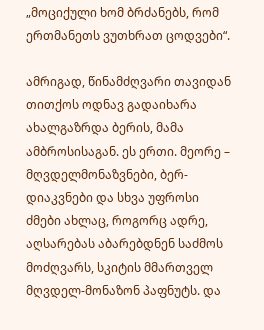„მოციქული ხომ ბრძანებს, რომ ერთმანეთს ვუთხრათ ცოდვები“.

ამრიგად, წინამძღვარი თავიდან თითქოს ოდნავ გადაიხარა ახალგაზრდა ბერის, მამა ამბროსისაგან. ეს ერთი. მეორე – მღვდელმონაზვნები, ბერ-დიაკვნები და სხვა უფროსი ძმები ახლაც, როგორც ადრე, აღსარებას აბარებდნენ საძმოს მოძღვარს, სკიტის მმართველ მღვდელ-მონაზონ პაფნუტს. და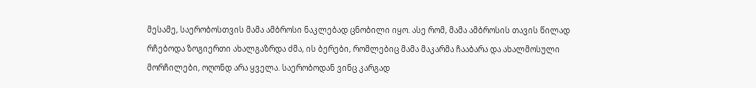მესამე, საერობოსთვის მამა ამბროსი ნაკლებად ცნობილი იყო. ასე რომ, მამა ამბროსის თავის წილად რჩებოდა ზოგიერთი ახალგაზრდა ძმა, ის ბერები, რომლებიც მამა მაკარმა ჩააბარა და ახალმოსული მორჩილები, ოღონდ არა ყველა. საერობოდან ვინც კარგად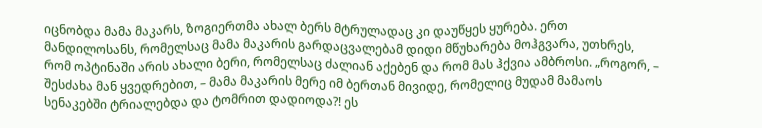იცნობდა მამა მაკარს, ზოგიერთმა ახალ ბერს მტრულადაც კი დაუწყეს ყურება. ერთ მანდილოსანს, რომელსაც მამა მაკარის გარდაცვალებამ დიდი მწუხარება მოჰგვარა, უთხრეს, რომ ოპტინაში არის ახალი ბერი, რომელსაც ძალიან აქებენ და რომ მას ჰქვია ამბროსი. „როგორ, – შესძახა მან ყვედრებით, – მამა მაკარის მერე იმ ბერთან მივიდე, რომელიც მუდამ მამაოს სენაკებში ტრიალებდა და ტომრით დადიოდა?! ეს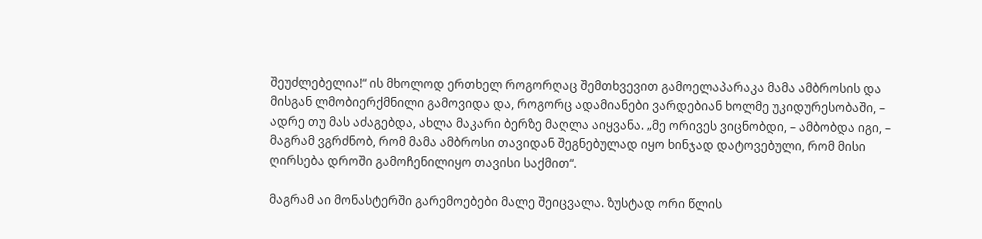შეუძლებელია!“ ის მხოლოდ ერთხელ როგორღაც შემთხვევით გამოელაპარაკა მამა ამბროსის და მისგან ლმობიერქმნილი გამოვიდა და, როგორც ადამიანები ვარდებიან ხოლმე უკიდურესობაში, – ადრე თუ მას აძაგებდა, ახლა მაკარი ბერზე მაღლა აიყვანა. „მე ორივეს ვიცნობდი, – ამბობდა იგი, – მაგრამ ვგრძნობ, რომ მამა ამბროსი თავიდან შეგნებულად იყო ხინჯად დატოვებული, რომ მისი ღირსება დროში გამოჩენილიყო თავისი საქმით“.

მაგრამ აი მონასტერში გარემოებები მალე შეიცვალა. ზუსტად ორი წლის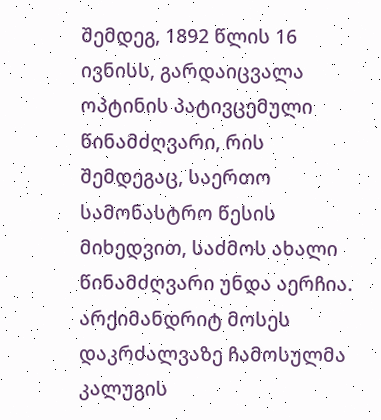შემდეგ, 1892 წლის 16 ივნისს, გარდაიცვალა ოპტინის პატივცემული წინამძღვარი, რის შემდეგაც, საერთო სამონასტრო წესის მიხედვით, საძმოს ახალი წინამძღვარი უნდა აერჩია. არქიმანდრიტ მოსეს დაკრძალვაზე ჩამოსულმა კალუგის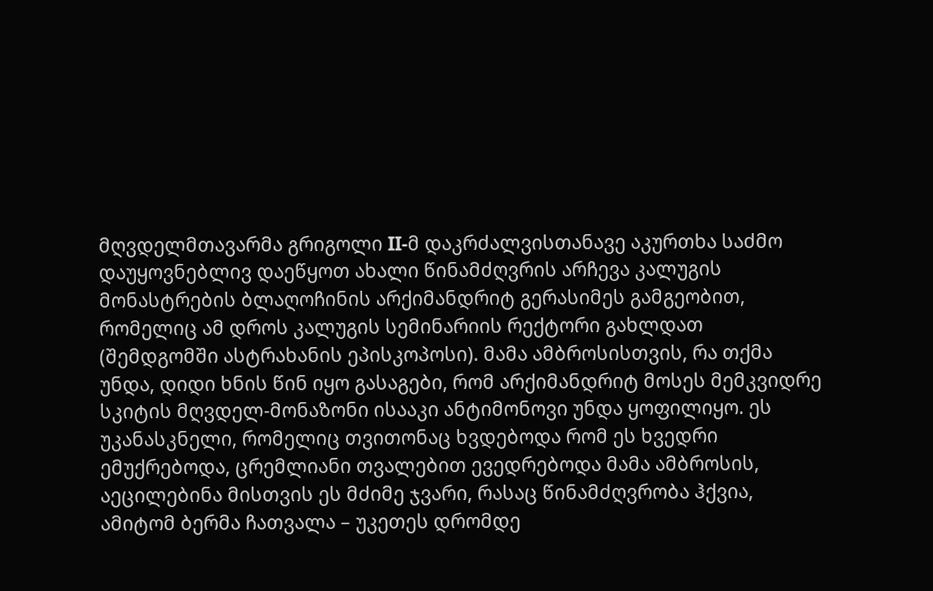მღვდელმთავარმა გრიგოლი II-მ დაკრძალვისთანავე აკურთხა საძმო დაუყოვნებლივ დაეწყოთ ახალი წინამძღვრის არჩევა კალუგის მონასტრების ბლაღოჩინის არქიმანდრიტ გერასიმეს გამგეობით, რომელიც ამ დროს კალუგის სემინარიის რექტორი გახლდათ (შემდგომში ასტრახანის ეპისკოპოსი). მამა ამბროსისთვის, რა თქმა უნდა, დიდი ხნის წინ იყო გასაგები, რომ არქიმანდრიტ მოსეს მემკვიდრე სკიტის მღვდელ-მონაზონი ისააკი ანტიმონოვი უნდა ყოფილიყო. ეს უკანასკნელი, რომელიც თვითონაც ხვდებოდა რომ ეს ხვედრი ემუქრებოდა, ცრემლიანი თვალებით ევედრებოდა მამა ამბროსის, აეცილებინა მისთვის ეს მძიმე ჯვარი, რასაც წინამძღვრობა ჰქვია, ამიტომ ბერმა ჩათვალა – უკეთეს დრომდე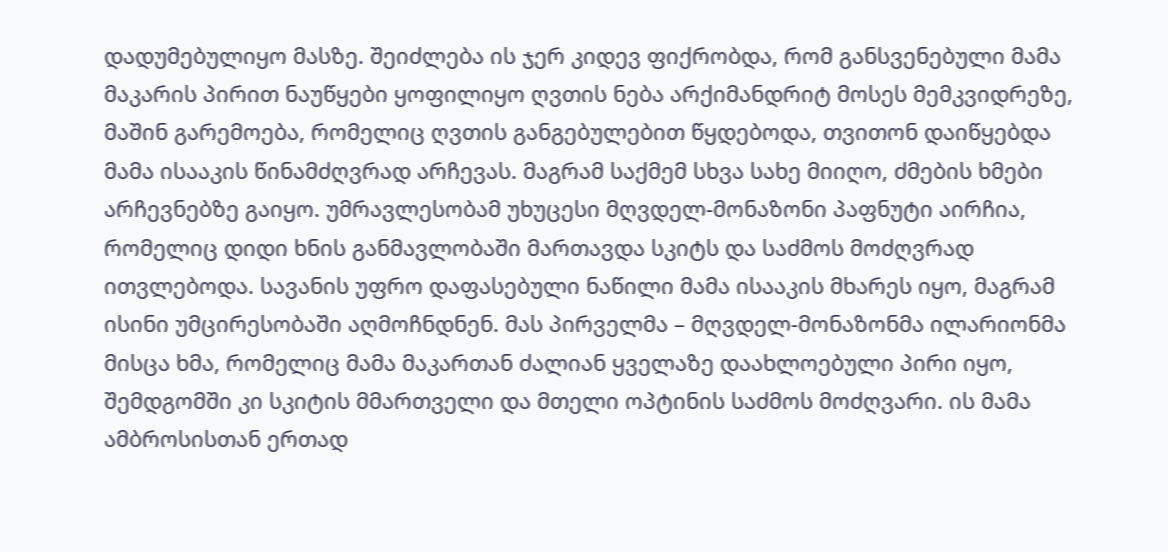დადუმებულიყო მასზე. შეიძლება ის ჯერ კიდევ ფიქრობდა, რომ განსვენებული მამა მაკარის პირით ნაუწყები ყოფილიყო ღვთის ნება არქიმანდრიტ მოსეს მემკვიდრეზე, მაშინ გარემოება, რომელიც ღვთის განგებულებით წყდებოდა, თვითონ დაიწყებდა მამა ისააკის წინამძღვრად არჩევას. მაგრამ საქმემ სხვა სახე მიიღო, ძმების ხმები არჩევნებზე გაიყო. უმრავლესობამ უხუცესი მღვდელ-მონაზონი პაფნუტი აირჩია, რომელიც დიდი ხნის განმავლობაში მართავდა სკიტს და საძმოს მოძღვრად ითვლებოდა. სავანის უფრო დაფასებული ნაწილი მამა ისააკის მხარეს იყო, მაგრამ ისინი უმცირესობაში აღმოჩნდნენ. მას პირველმა – მღვდელ-მონაზონმა ილარიონმა მისცა ხმა, რომელიც მამა მაკართან ძალიან ყველაზე დაახლოებული პირი იყო, შემდგომში კი სკიტის მმართველი და მთელი ოპტინის საძმოს მოძღვარი. ის მამა ამბროსისთან ერთად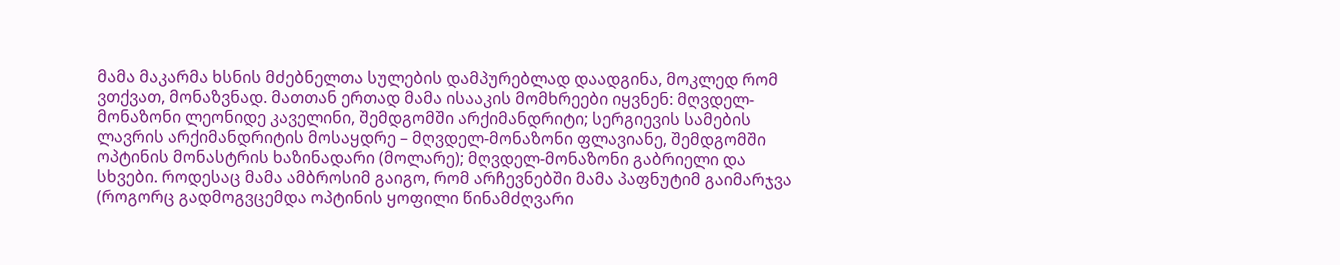მამა მაკარმა ხსნის მძებნელთა სულების დამპურებლად დაადგინა, მოკლედ რომ ვთქვათ, მონაზვნად. მათთან ერთად მამა ისააკის მომხრეები იყვნენ: მღვდელ-მონაზონი ლეონიდე კაველინი, შემდგომში არქიმანდრიტი; სერგიევის სამების ლავრის არქიმანდრიტის მოსაყდრე – მღვდელ-მონაზონი ფლავიანე, შემდგომში ოპტინის მონასტრის ხაზინადარი (მოლარე); მღვდელ-მონაზონი გაბრიელი და სხვები. როდესაც მამა ამბროსიმ გაიგო, რომ არჩევნებში მამა პაფნუტიმ გაიმარჯვა (როგორც გადმოგვცემდა ოპტინის ყოფილი წინამძღვარი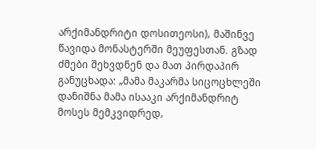არქიმანდრიტი დოსითეოსი), მაშინვე წავიდა მონასტერში მეუფესთან. გზად ძმები შეხვდნენ და მათ პირდაპირ განუცხადა: „მამა მაკარმა სიცოცხლეში დანიშნა მამა ისააკი არქიმანდრიტ მოსეს მემკვიდრედ,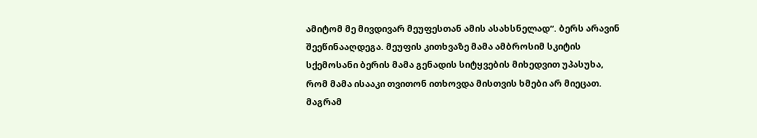ამიტომ მე მივდივარ მეუფესთან ამის ასახსნელად“. ბერს არავინ შეეწინააღდეგა. მეუფის კითხვაზე მამა ამბროსიმ სკიტის სქემოსანი ბერის მამა გენადის სიტყვების მიხედვით უპასუხა, რომ მამა ისააკი თვითონ ითხოვდა მისთვის ხმები არ მიეცათ. მაგრამ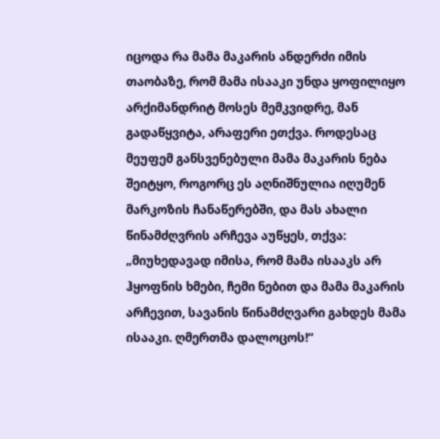იცოდა რა მამა მაკარის ანდერძი იმის თაობაზე, რომ მამა ისააკი უნდა ყოფილიყო არქიმანდრიტ მოსეს მემკვიდრე, მან გადაწყვიტა, არაფერი ეთქვა. როდესაც მეუფემ განსვენებული მამა მაკარის ნება შეიტყო, როგორც ეს აღნიშნულია იღუმენ მარკოზის ჩანაწერებში, და მას ახალი წინამძღვრის არჩევა აუწყეს, თქვა: „მიუხედავად იმისა, რომ მამა ისააკს არ ჰყოფნის ხმები, ჩემი ნებით და მამა მაკარის არჩევით, სავანის წინამძღვარი გახდეს მამა ისააკი. ღმერთმა დალოცოს!“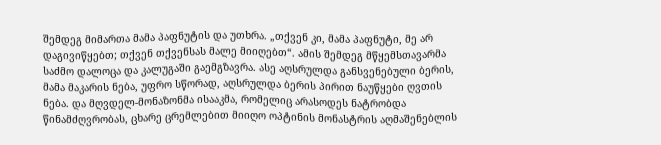შემდეგ მიმართა მამა პაფნუტის და უთხრა. „თქვენ კი, მამა პაფნუტი, მე არ დაგივიწყებთ; თქვენ თქვენსას მალე მიიღებთ“. ამის შემდეგ მწყემსთავარმა საძმო დალოცა და კალუგაში გაემგზავრა. ასე აღსრულდა განსვენებული ბერის, მამა მაკარის ნება, უფრო სწორად, აღსრულდა ბერის პირით ნაუწყები ღვთის ნება. და მღვდელ-მონაზონმა ისააკმა, რომელიც არასოდეს ნატრობდა წინამძღვრობას, ცხარე ცრემლებით მიიღო ოპტინის მონასტრის აღმაშენებლის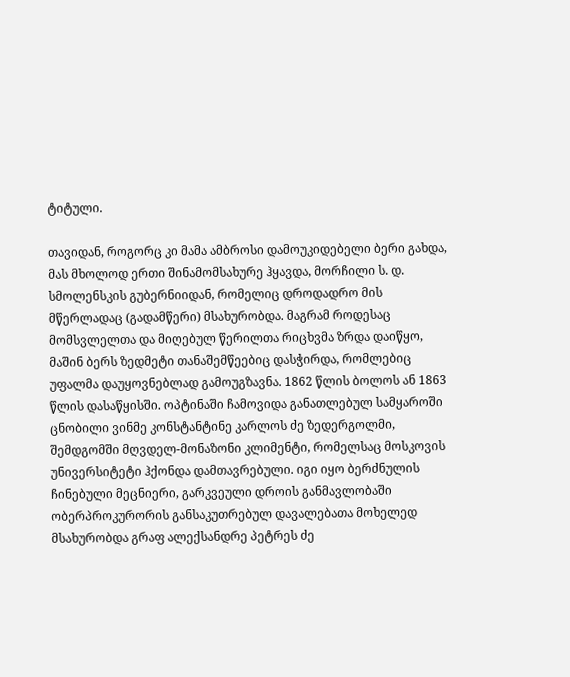ტიტული.

თავიდან, როგორც კი მამა ამბროსი დამოუკიდებელი ბერი გახდა, მას მხოლოდ ერთი შინამომსახურე ჰყავდა, მორჩილი ს. დ. სმოლენსკის გუბერნიიდან, რომელიც დროდადრო მის მწერლადაც (გადამწერი) მსახურობდა. მაგრამ როდესაც მომსვლელთა და მიღებულ წერილთა რიცხვმა ზრდა დაიწყო, მაშინ ბერს ზედმეტი თანაშემწეებიც დასჭირდა, რომლებიც უფალმა დაუყოვნებლად გამოუგზავნა. 1862 წლის ბოლოს ან 1863 წლის დასაწყისში. ოპტინაში ჩამოვიდა განათლებულ სამყაროში ცნობილი ვინმე კონსტანტინე კარლოს ძე ზედერგოლმი, შემდგომში მღვდელ-მონაზონი კლიმენტი, რომელსაც მოსკოვის უნივერსიტეტი ჰქონდა დამთავრებული. იგი იყო ბერძნულის ჩინებული მეცნიერი, გარკვეული დროის განმავლობაში ობერპროკურორის განსაკუთრებულ დავალებათა მოხელედ მსახურობდა გრაფ ალექსანდრე პეტრეს ძე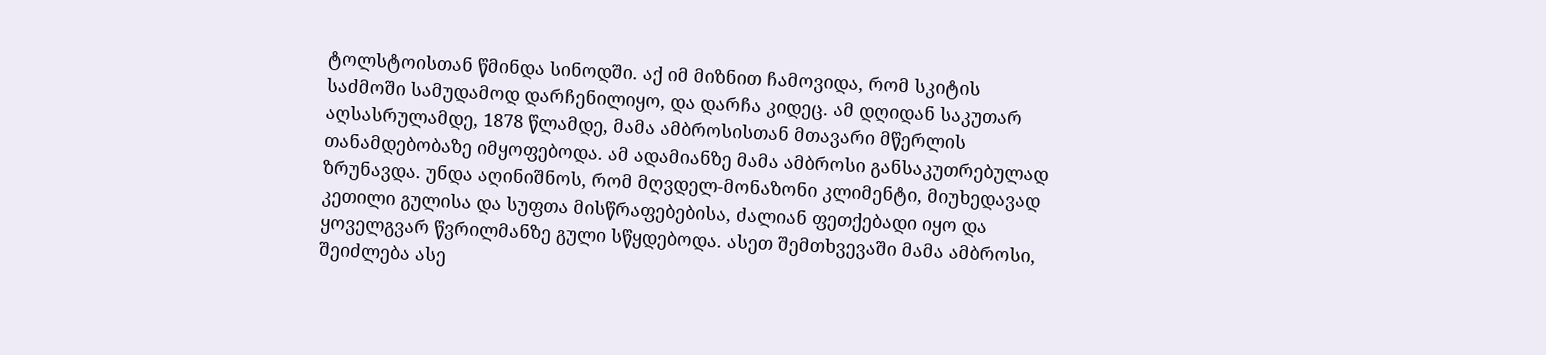ტოლსტოისთან წმინდა სინოდში. აქ იმ მიზნით ჩამოვიდა, რომ სკიტის საძმოში სამუდამოდ დარჩენილიყო, და დარჩა კიდეც. ამ დღიდან საკუთარ აღსასრულამდე, 1878 წლამდე, მამა ამბროსისთან მთავარი მწერლის თანამდებობაზე იმყოფებოდა. ამ ადამიანზე მამა ამბროსი განსაკუთრებულად ზრუნავდა. უნდა აღინიშნოს, რომ მღვდელ-მონაზონი კლიმენტი, მიუხედავად კეთილი გულისა და სუფთა მისწრაფებებისა, ძალიან ფეთქებადი იყო და ყოველგვარ წვრილმანზე გული სწყდებოდა. ასეთ შემთხვევაში მამა ამბროსი, შეიძლება ასე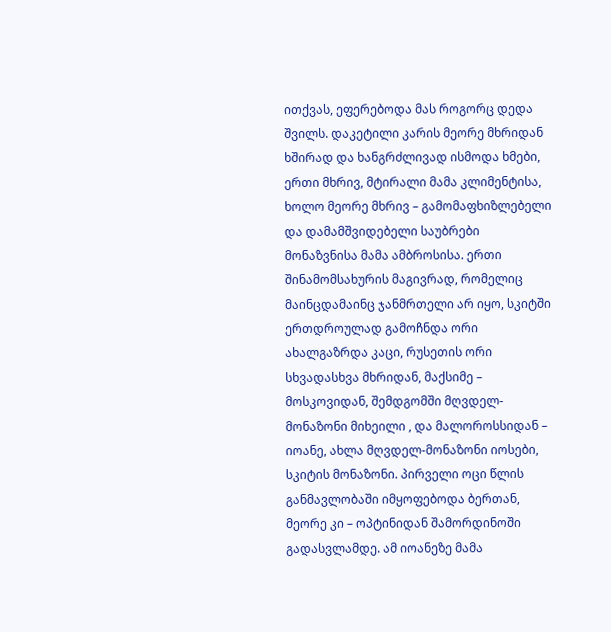ითქვას, ეფერებოდა მას როგორც დედა შვილს. დაკეტილი კარის მეორე მხრიდან ხშირად და ხანგრძლივად ისმოდა ხმები, ერთი მხრივ, მტირალი მამა კლიმენტისა, ხოლო მეორე მხრივ – გამომაფხიზლებელი და დამამშვიდებელი საუბრები მონაზვნისა მამა ამბროსისა. ერთი შინამომსახურის მაგივრად, რომელიც მაინცდამაინც ჯანმრთელი არ იყო, სკიტში ერთდროულად გამოჩნდა ორი ახალგაზრდა კაცი, რუსეთის ორი სხვადასხვა მხრიდან, მაქსიმე – მოსკოვიდან, შემდგომში მღვდელ-მონაზონი მიხეილი , და მალოროსსიდან – იოანე, ახლა მღვდელ-მონაზონი იოსები, სკიტის მონაზონი. პირველი ოცი წლის განმავლობაში იმყოფებოდა ბერთან, მეორე კი – ოპტინიდან შამორდინოში გადასვლამდე. ამ იოანეზე მამა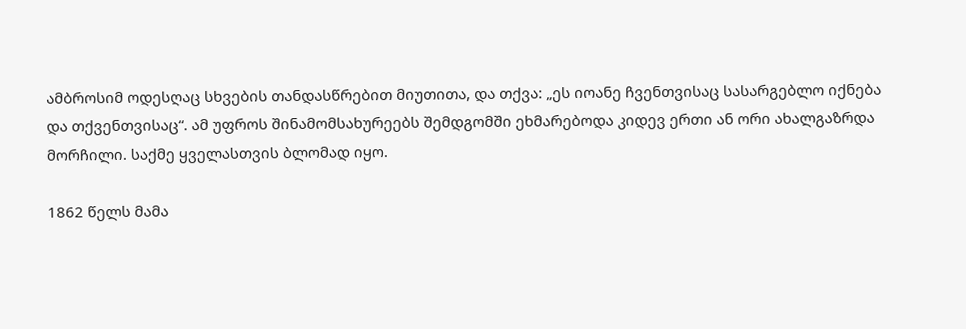ამბროსიმ ოდესღაც სხვების თანდასწრებით მიუთითა, და თქვა: „ეს იოანე ჩვენთვისაც სასარგებლო იქნება და თქვენთვისაც“. ამ უფროს შინამომსახურეებს შემდგომში ეხმარებოდა კიდევ ერთი ან ორი ახალგაზრდა მორჩილი. საქმე ყველასთვის ბლომად იყო.

1862 წელს მამა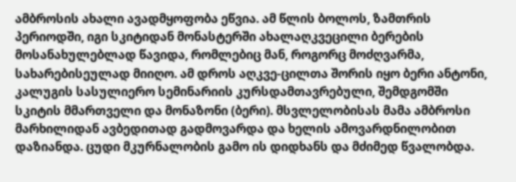ამბროსის ახალი ავადმყოფობა ეწვია. ამ წლის ბოლოს, ზამთრის პერიოდში, იგი სკიტიდან მონასტერში ახალაღკვეცილი ბერების მოსანახულებლად წავიდა, რომლებიც მან, როგორც მოძღვარმა, სახარებისეულად მიიღო. ამ დროს აღკვე-ცილთა შორის იყო ბერი ანტონი, კალუგის სასულიერო სემინარიის კურსდამთავრებული, შემდგომში სკიტის მმართველი და მონაზონი (ბერი). მსვლელობისას მამა ამბროსი მარხილიდან ავბედითად გადმოვარდა და ხელის ამოვარდნილობით დაზიანდა. ცუდი მკურნალობის გამო ის დიდხანს და მძიმედ წვალობდა.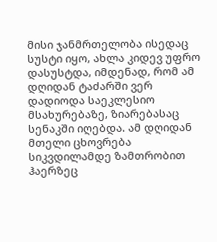მისი ჯანმრთელობა ისედაც სუსტი იყო, ახლა კიდევ უფრო დასუსტდა, იმდენად, რომ ამ დღიდან ტაძარში ვერ დადიოდა საეკლესიო მსახურებაზე, ზიარებასაც სენაკში იღებდა. ამ დღიდან მთელი ცხოვრება სიკვდილამდე ზამთრობით ჰაერზეც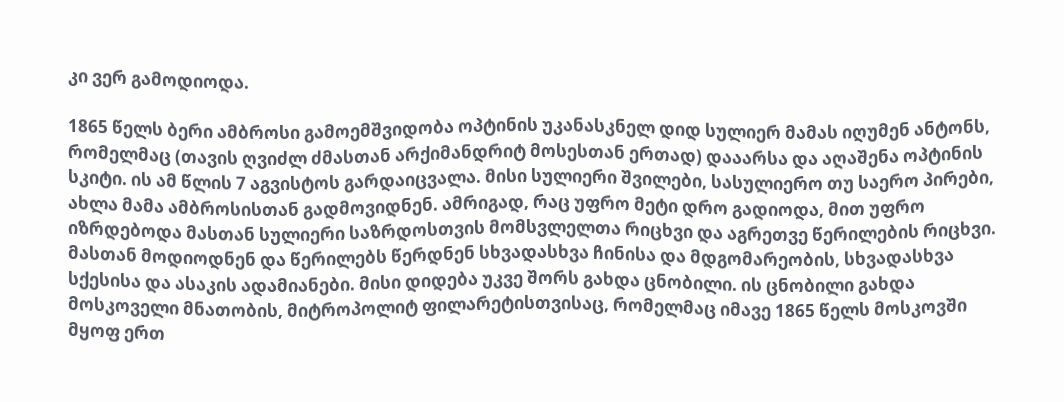კი ვერ გამოდიოდა.

1865 წელს ბერი ამბროსი გამოემშვიდობა ოპტინის უკანასკნელ დიდ სულიერ მამას იღუმენ ანტონს, რომელმაც (თავის ღვიძლ ძმასთან არქიმანდრიტ მოსესთან ერთად) დააარსა და აღაშენა ოპტინის სკიტი. ის ამ წლის 7 აგვისტოს გარდაიცვალა. მისი სულიერი შვილები, სასულიერო თუ საერო პირები, ახლა მამა ამბროსისთან გადმოვიდნენ. ამრიგად, რაც უფრო მეტი დრო გადიოდა, მით უფრო იზრდებოდა მასთან სულიერი საზრდოსთვის მომსვლელთა რიცხვი და აგრეთვე წერილების რიცხვი. მასთან მოდიოდნენ და წერილებს წერდნენ სხვადასხვა ჩინისა და მდგომარეობის, სხვადასხვა სქესისა და ასაკის ადამიანები. მისი დიდება უკვე შორს გახდა ცნობილი. ის ცნობილი გახდა მოსკოველი მნათობის, მიტროპოლიტ ფილარეტისთვისაც, რომელმაც იმავე 1865 წელს მოსკოვში მყოფ ერთ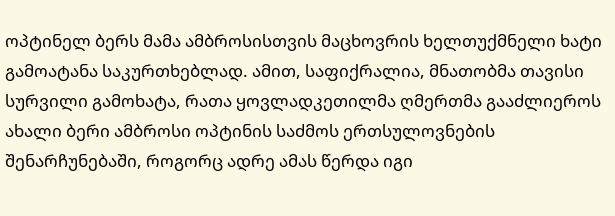ოპტინელ ბერს მამა ამბროსისთვის მაცხოვრის ხელთუქმნელი ხატი გამოატანა საკურთხებლად. ამით, საფიქრალია, მნათობმა თავისი სურვილი გამოხატა, რათა ყოვლადკეთილმა ღმერთმა გააძლიეროს ახალი ბერი ამბროსი ოპტინის საძმოს ერთსულოვნების შენარჩუნებაში, როგორც ადრე ამას წერდა იგი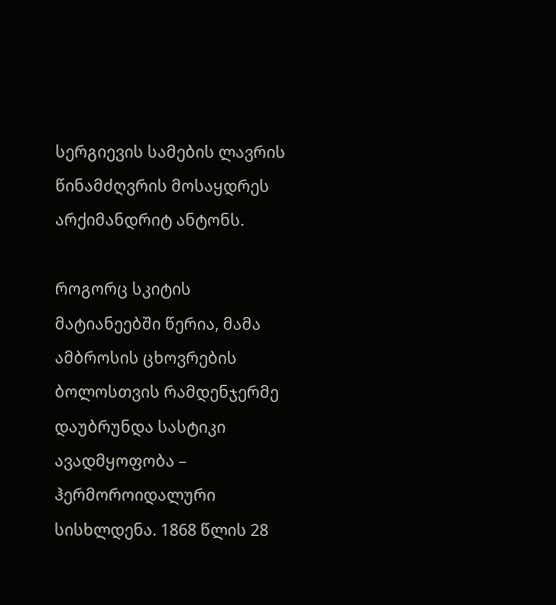სერგიევის სამების ლავრის წინამძღვრის მოსაყდრეს არქიმანდრიტ ანტონს.

როგორც სკიტის მატიანეებში წერია, მამა ამბროსის ცხოვრების ბოლოსთვის რამდენჯერმე დაუბრუნდა სასტიკი ავადმყოფობა – ჰერმოროიდალური სისხლდენა. 1868 წლის 28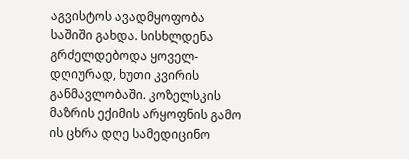აგვისტოს ავადმყოფობა საშიში გახდა. სისხლდენა გრძელდებოდა ყოველ-დღიურად, ხუთი კვირის განმავლობაში. კოზელსკის მაზრის ექიმის არყოფნის გამო ის ცხრა დღე სამედიცინო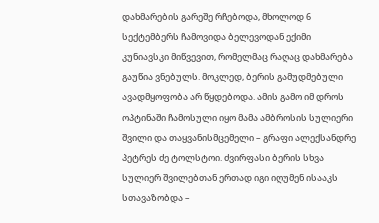დახმარების გარეშე რჩებოდა, მხოლოდ 6 სექტემბერს ჩამოვიდა ბელევოდან ექიმი კუნიავსკი მიწვევით, რომელმაც რაღაც დახმარება გაუწია ვნებულს. მოკლედ, ბერის გამუდმებული ავადმყოფობა არ წყდებოდა. ამის გამო იმ დროს ოპტინაში ჩამოსული იყო მამა ამბროსის სულიერი შვილი და თაყვანისმცემელი – გრაფი ალექსანდრე პეტრეს ძე ტოლსტოი. ძვირფასი ბერის სხვა სულიერ შვილებთან ერთად იგი იღუმენ ისააკს სთავაზობდა –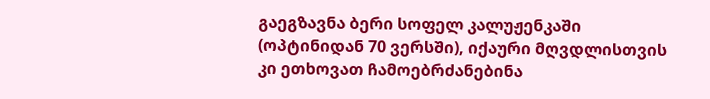გაეგზავნა ბერი სოფელ კალუჟენკაში (ოპტინიდან 70 ვერსში), იქაური მღვდლისთვის კი ეთხოვათ ჩამოებრძანებინა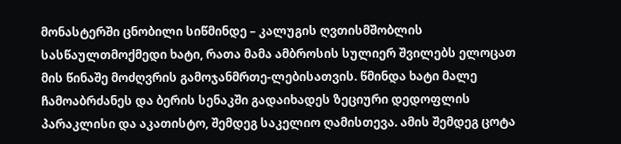მონასტერში ცნობილი სიწმინდე – კალუგის ღვთისმშობლის სასწაულთმოქმედი ხატი, რათა მამა ამბროსის სულიერ შვილებს ელოცათ მის წინაშე მოძღვრის გამოჯანმრთე-ლებისათვის. წმინდა ხატი მალე ჩამოაბრძანეს და ბერის სენაკში გადაიხადეს ზეციური დედოფლის პარაკლისი და აკათისტო, შემდეგ საკელიო ღამისთევა. ამის შემდეგ ცოტა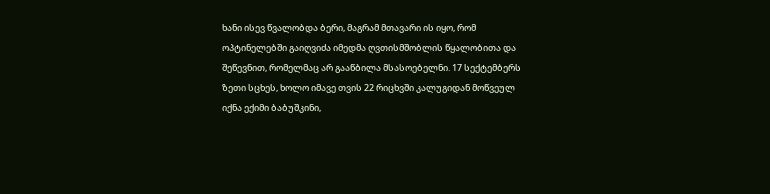ხანი ისევ წვალობდა ბერი, მაგრამ მთავარი ის იყო, რომ ოპტინელებში გაიღვიძა იმედმა ღვთისმშობლის წყალობითა და შეწევნით, რომელმაც არ გააწბილა მსასოებელნი. 17 სექტემბერს ზეთი სცხეს, ხოლო იმავე თვის 22 რიცხვში კალუგიდან მოწვეულ იქნა ექიმი ბაბუშკინი,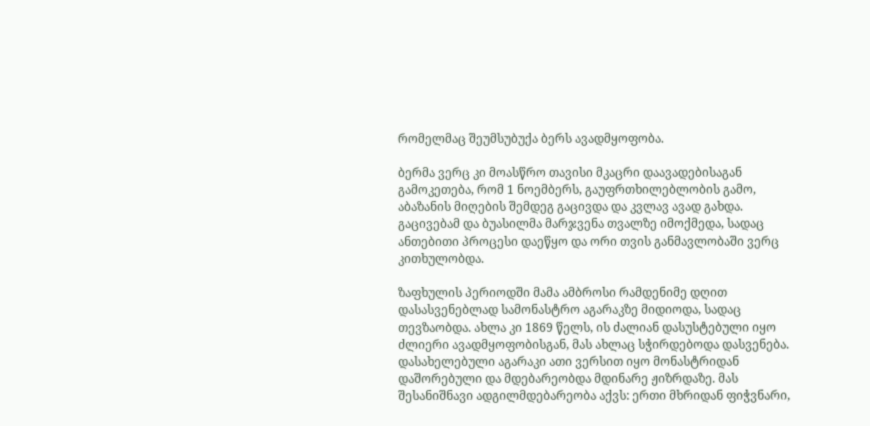რომელმაც შეუმსუბუქა ბერს ავადმყოფობა.

ბერმა ვერც კი მოასწრო თავისი მკაცრი დაავადებისაგან გამოკეთება, რომ 1 ნოემბერს, გაუფრთხილებლობის გამო, აბაზანის მიღების შემდეგ გაცივდა და კვლავ ავად გახდა. გაცივებამ და ბუასილმა მარჯვენა თვალზე იმოქმედა, სადაც ანთებითი პროცესი დაეწყო და ორი თვის განმავლობაში ვერც კითხულობდა.

ზაფხულის პერიოდში მამა ამბროსი რამდენიმე დღით დასასვენებლად სამონასტრო აგარაკზე მიდიოდა, სადაც თევზაობდა. ახლა კი 1869 წელს, ის ძალიან დასუსტებული იყო ძლიერი ავადმყოფობისგან, მას ახლაც სჭირდებოდა დასვენება. დასახელებული აგარაკი ათი ვერსით იყო მონასტრიდან დაშორებული და მდებარეობდა მდინარე ჟიზრდაზე. მას შესანიშნავი ადგილმდებარეობა აქვს: ერთი მხრიდან ფიჭვნარი,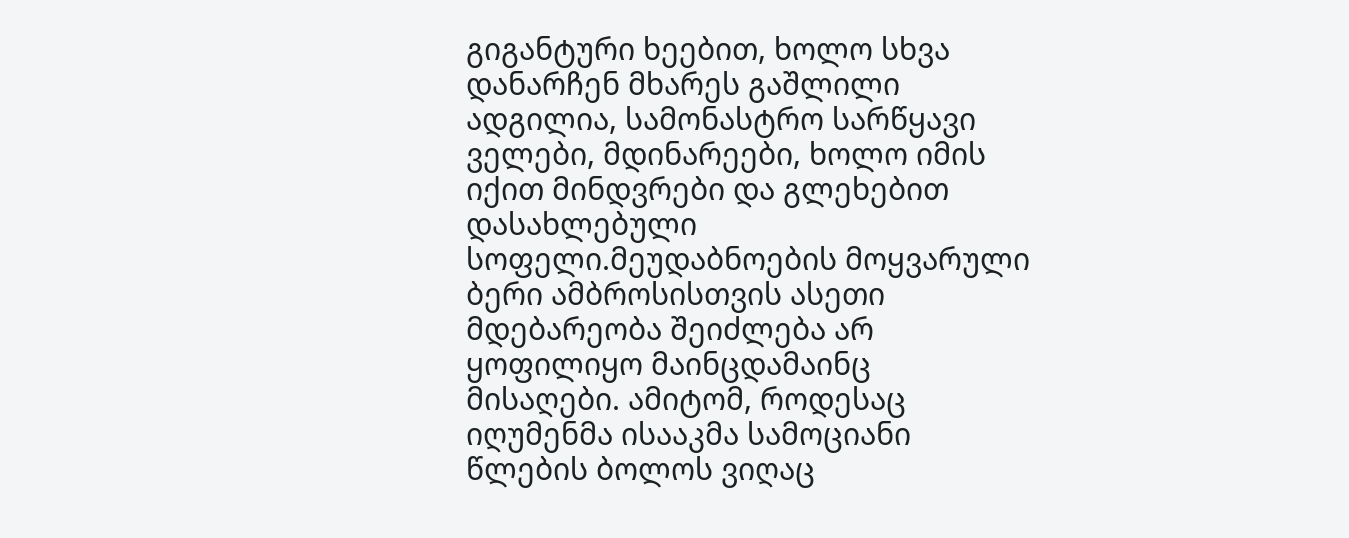გიგანტური ხეებით, ხოლო სხვა დანარჩენ მხარეს გაშლილი ადგილია, სამონასტრო სარწყავი ველები, მდინარეები, ხოლო იმის იქით მინდვრები და გლეხებით დასახლებული სოფელი.მეუდაბნოების მოყვარული ბერი ამბროსისთვის ასეთი მდებარეობა შეიძლება არ ყოფილიყო მაინცდამაინც მისაღები. ამიტომ, როდესაც იღუმენმა ისააკმა სამოციანი წლების ბოლოს ვიღაც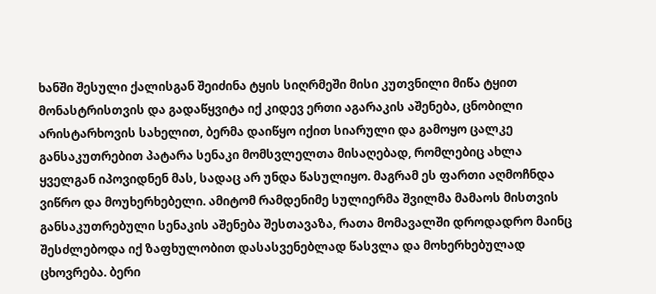ხანში შესული ქალისგან შეიძინა ტყის სიღრმეში მისი კუთვნილი მიწა ტყით მონასტრისთვის და გადაწყვიტა იქ კიდევ ერთი აგარაკის აშენება, ცნობილი არისტარხოვის სახელით, ბერმა დაიწყო იქით სიარული და გამოყო ცალკე განსაკუთრებით პატარა სენაკი მომსვლელთა მისაღებად, რომლებიც ახლა ყველგან იპოვიდნენ მას, სადაც არ უნდა წასულიყო. მაგრამ ეს ფართი აღმოჩნდა ვიწრო და მოუხერხებელი. ამიტომ რამდენიმე სულიერმა შვილმა მამაოს მისთვის განსაკუთრებული სენაკის აშენება შესთავაზა, რათა მომავალში დროდადრო მაინც შესძლებოდა იქ ზაფხულობით დასასვენებლად წასვლა და მოხერხებულად ცხოვრება. ბერი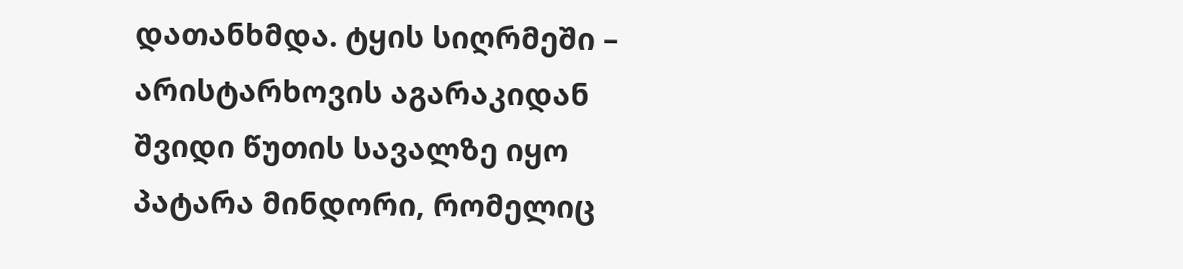დათანხმდა. ტყის სიღრმეში – არისტარხოვის აგარაკიდან შვიდი წუთის სავალზე იყო პატარა მინდორი, რომელიც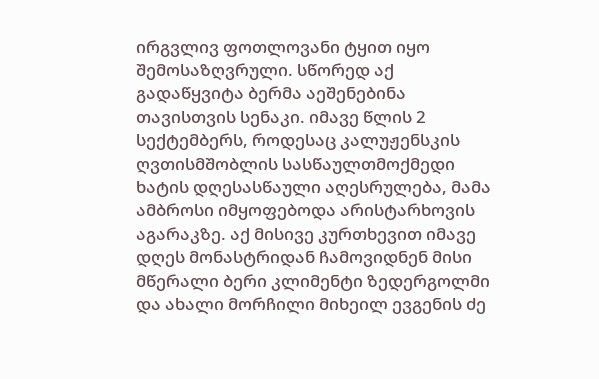ირგვლივ ფოთლოვანი ტყით იყო შემოსაზღვრული. სწორედ აქ გადაწყვიტა ბერმა აეშენებინა თავისთვის სენაკი. იმავე წლის 2 სექტემბერს, როდესაც კალუჟენსკის ღვთისმშობლის სასწაულთმოქმედი ხატის დღესასწაული აღესრულება, მამა ამბროსი იმყოფებოდა არისტარხოვის აგარაკზე. აქ მისივე კურთხევით იმავე დღეს მონასტრიდან ჩამოვიდნენ მისი მწერალი ბერი კლიმენტი ზედერგოლმი და ახალი მორჩილი მიხეილ ევგენის ძე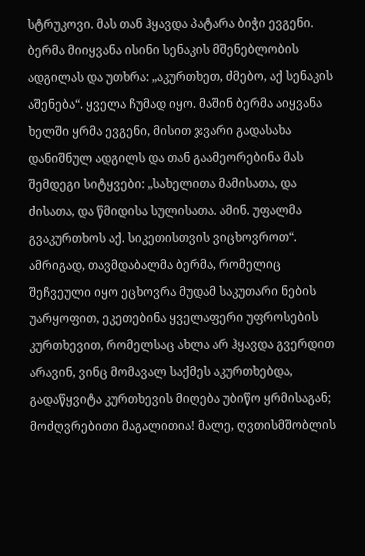სტრუკოვი. მას თან ჰყავდა პატარა ბიჭი ევგენი. ბერმა მიიყვანა ისინი სენაკის მშენებლობის ადგილას და უთხრა: „აკურთხეთ, ძმებო, აქ სენაკის აშენება“. ყველა ჩუმად იყო. მაშინ ბერმა აიყვანა ხელში ყრმა ევგენი, მისით ჯვარი გადასახა დანიშნულ ადგილს და თან გაამეორებინა მას შემდეგი სიტყვები: „სახელითა მამისათა, და ძისათა, და წმიდისა სულისათა. ამინ. უფალმა გვაკურთხოს აქ. სიკეთისთვის ვიცხოვროთ“. ამრიგად, თავმდაბალმა ბერმა, რომელიც შეჩვეული იყო ეცხოვრა მუდამ საკუთარი ნების უარყოფით, ეკეთებინა ყველაფერი უფროსების კურთხევით, რომელსაც ახლა არ ჰყავდა გვერდით არავინ, ვინც მომავალ საქმეს აკურთხებდა, გადაწყვიტა კურთხევის მიღება უბიწო ყრმისაგან; მოძღვრებითი მაგალითია! მალე, ღვთისმშობლის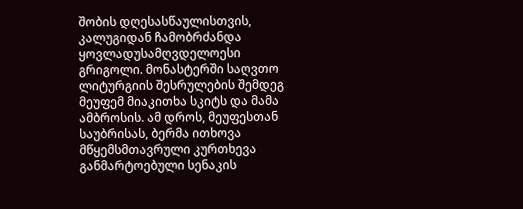შობის დღესასწაულისთვის, კალუგიდან ჩამობრძანდა ყოვლადუსამღვდელოესი გრიგოლი. მონასტერში საღვთო ლიტურგიის შესრულების შემდეგ მეუფემ მიაკითხა სკიტს და მამა ამბროსის. ამ დროს, მეუფესთან საუბრისას, ბერმა ითხოვა მწყემსმთავრული კურთხევა განმარტოებული სენაკის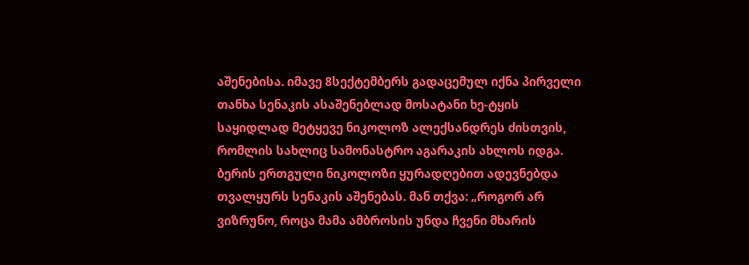აშენებისა. იმავე 8სექტემბერს გადაცემულ იქნა პირველი თანხა სენაკის ასაშენებლად მოსატანი ხე-ტყის საყიდლად მეტყევე ნიკოლოზ ალექსანდრეს ძისთვის, რომლის სახლიც სამონასტრო აგარაკის ახლოს იდგა. ბერის ერთგული ნიკოლოზი ყურადღებით ადევნებდა თვალყურს სენაკის აშენებას. მან თქვა: „როგორ არ ვიზრუნო, როცა მამა ამბროსის უნდა ჩვენი მხარის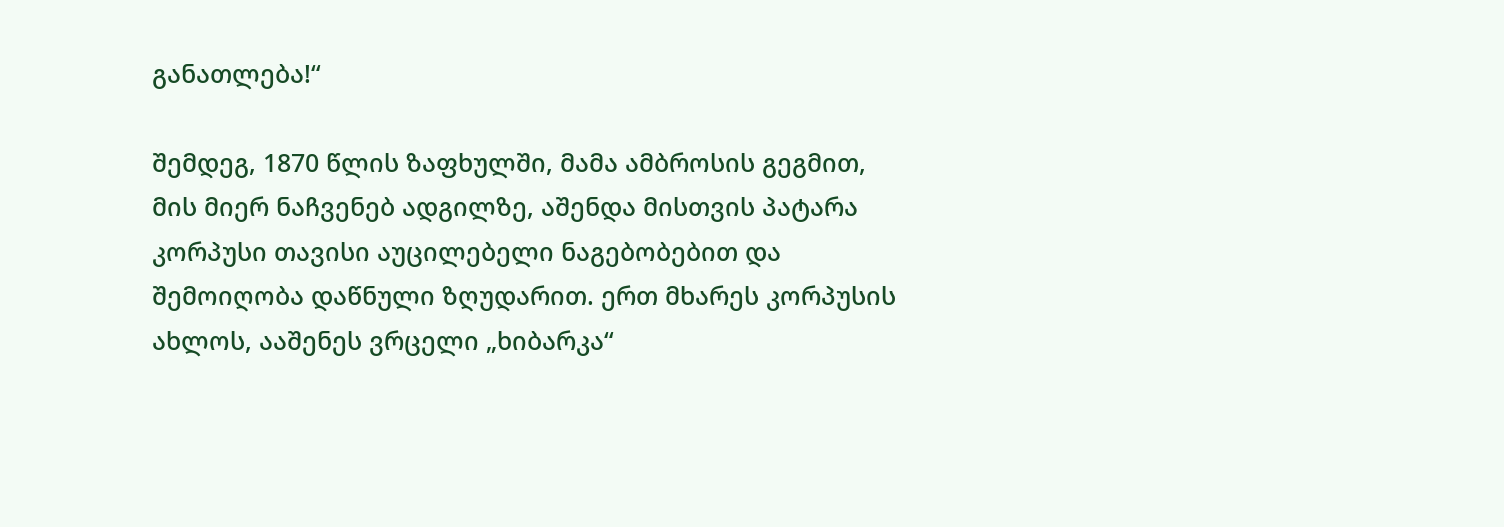განათლება!“

შემდეგ, 1870 წლის ზაფხულში, მამა ამბროსის გეგმით, მის მიერ ნაჩვენებ ადგილზე, აშენდა მისთვის პატარა კორპუსი თავისი აუცილებელი ნაგებობებით და შემოიღობა დაწნული ზღუდარით. ერთ მხარეს კორპუსის ახლოს, ააშენეს ვრცელი „ხიბარკა“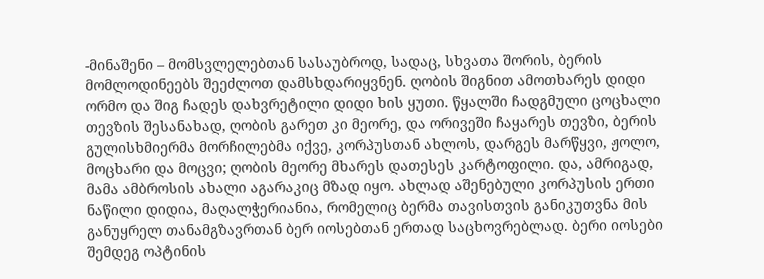-მინაშენი – მომსვლელებთან სასაუბროდ, სადაც, სხვათა შორის, ბერის მომლოდინეებს შეეძლოთ დამსხდარიყვნენ. ღობის შიგნით ამოთხარეს დიდი ორმო და შიგ ჩადეს დახვრეტილი დიდი ხის ყუთი. წყალში ჩადგმული ცოცხალი თევზის შესანახად, ღობის გარეთ კი მეორე, და ორივეში ჩაყარეს თევზი, ბერის გულისხმიერმა მორჩილებმა იქვე, კორპუსთან ახლოს, დარგეს მარწყვი, ჟოლო, მოცხარი და მოცვი; ღობის მეორე მხარეს დათესეს კარტოფილი. და, ამრიგად, მამა ამბროსის ახალი აგარაკიც მზად იყო. ახლად აშენებული კორპუსის ერთი ნაწილი დიდია, მაღალჭერიანია, რომელიც ბერმა თავისთვის განიკუთვნა მის განუყრელ თანამგზავრთან ბერ იოსებთან ერთად საცხოვრებლად. ბერი იოსები შემდეგ ოპტინის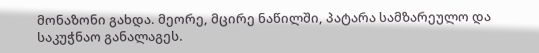მონაზონი გახდა. მეორე, მცირე ნაწილში, პატარა სამზარეულო და საკუჭნაო განალაგეს.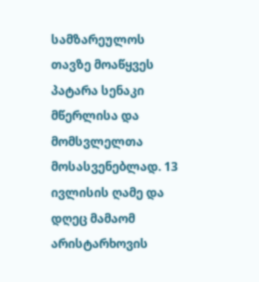სამზარეულოს თავზე მოაწყვეს პატარა სენაკი მწერლისა და მომსვლელთა მოსასვენებლად. 13 ივლისის ღამე და დღეც მამაომ არისტარხოვის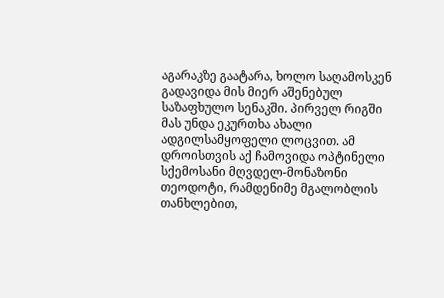აგარაკზე გაატარა, ხოლო საღამოსკენ გადავიდა მის მიერ აშენებულ საზაფხულო სენაკში. პირველ რიგში მას უნდა ეკურთხა ახალი ადგილსამყოფელი ლოცვით. ამ დროისთვის აქ ჩამოვიდა ოპტინელი სქემოსანი მღვდელ-მონაზონი თეოდოტი, რამდენიმე მგალობლის თანხლებით,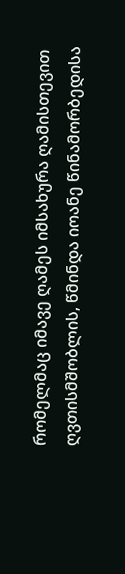რომელმაც იმავე ღამეს იმსახურა ღამისთევით ღვთისმშობლის, წმინდა იოანე წინამორბედისა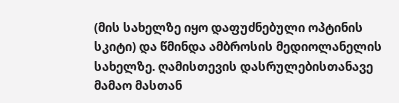(მის სახელზე იყო დაფუძნებული ოპტინის სკიტი) და წმინდა ამბროსის მედიოლანელის სახელზე. ღამისთევის დასრულებისთანავე მამაო მასთან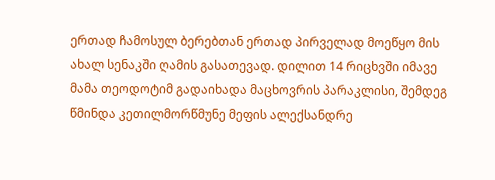ერთად ჩამოსულ ბერებთან ერთად პირველად მოეწყო მის ახალ სენაკში ღამის გასათევად. დილით 14 რიცხვში იმავე მამა თეოდოტიმ გადაიხადა მაცხოვრის პარაკლისი, შემდეგ წმინდა კეთილმორწმუნე მეფის ალექსანდრე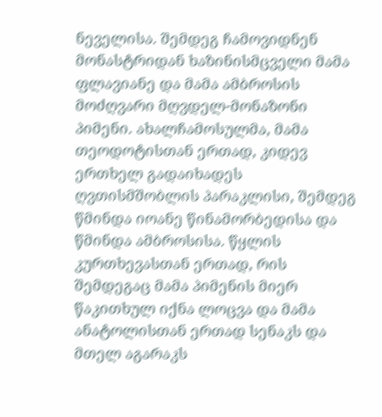ნეველისა. შემდეგ ჩამოვიდნენ მონასტრიდან ხაზინისმცველი მამა ფლავიანე და მამა ამბროსის მოძღვარი მღვდელ-მონაზონი პიმენი. ახალჩამოსულმა, მამა თეოდოტისთან ერთად, კიდევ ერთხელ გადაიხადეს ღვთისმშობლის პარაკლისი, შემდეგ წმინდა იოანე წინამორბედისა და წმინდა ამბროსისა. წყლის კურთხევასთან ერთად, რის შემდეგაც მამა პიმენის მიერ წაკითხულ იქნა ლოცვა და მამა ანატოლისთან ერთად სენაკს და მთელ აგარაკს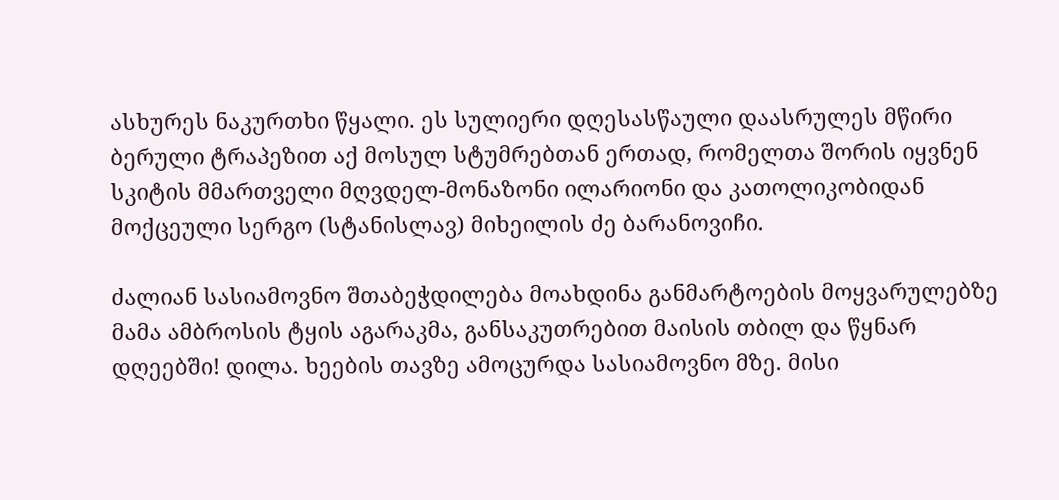ასხურეს ნაკურთხი წყალი. ეს სულიერი დღესასწაული დაასრულეს მწირი ბერული ტრაპეზით აქ მოსულ სტუმრებთან ერთად, რომელთა შორის იყვნენ სკიტის მმართველი მღვდელ-მონაზონი ილარიონი და კათოლიკობიდან მოქცეული სერგო (სტანისლავ) მიხეილის ძე ბარანოვიჩი.

ძალიან სასიამოვნო შთაბეჭდილება მოახდინა განმარტოების მოყვარულებზე მამა ამბროსის ტყის აგარაკმა, განსაკუთრებით მაისის თბილ და წყნარ დღეებში! დილა. ხეების თავზე ამოცურდა სასიამოვნო მზე. მისი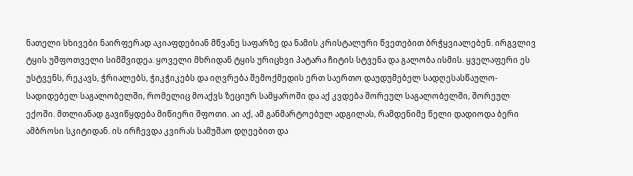ნათელი სხივები ნაირფერად აკიაფდებიან მწვანე საფარზე და ნამის კრისტალური წვეთებით ბრჭყვიალებენ. ირგვლივ ტყის უშფოთველი სიმშვიდეა. ყოველი მხრიდან ტყის ურიცხვი პატარა ჩიტის სტვენა და გალობა ისმის. ყველაფერი ეს უსტვენს, რეკავს, ჭრიალებს, ჭიკჭიკებს და იღვრება შემოქმედის ერთ საერთო დაუდუმებელ სადღესასწაულო-სადიდებელ საგალობელში, რომელიც მოაქვს ზეციურ სამყაროში და აქ კვდება შორეულ საგალობელში, შორეულ ექოში. მთლიანად გავიწყდება მიწიერი შფოთი. აი აქ, ამ განმარტოებულ ადგილას, რამდენიმე წელი დადიოდა ბერი ამბროსი სკიტიდან. ის ირჩევდა კვირას სამუშაო დღეებით და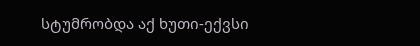სტუმრობდა აქ ხუთი-ექვსი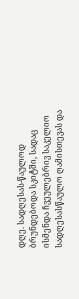დღე. სადღესას-წაულოდ ბრუნდებოდა სკიტში, სადაც ისმენდა ჩვეულებრივ საკელიო სადღესასწაულო ღამისთევას და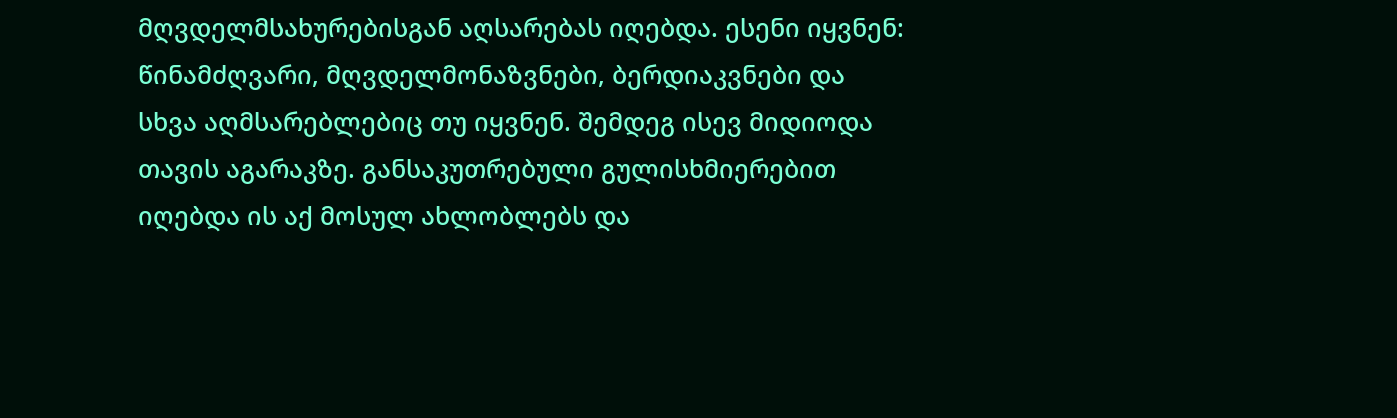მღვდელმსახურებისგან აღსარებას იღებდა. ესენი იყვნენ: წინამძღვარი, მღვდელმონაზვნები, ბერდიაკვნები და სხვა აღმსარებლებიც თუ იყვნენ. შემდეგ ისევ მიდიოდა თავის აგარაკზე. განსაკუთრებული გულისხმიერებით იღებდა ის აქ მოსულ ახლობლებს და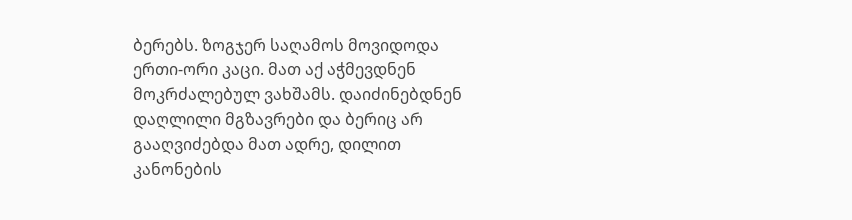ბერებს. ზოგჯერ საღამოს მოვიდოდა ერთი-ორი კაცი. მათ აქ აჭმევდნენ მოკრძალებულ ვახშამს. დაიძინებდნენ დაღლილი მგზავრები და ბერიც არ გააღვიძებდა მათ ადრე, დილით კანონების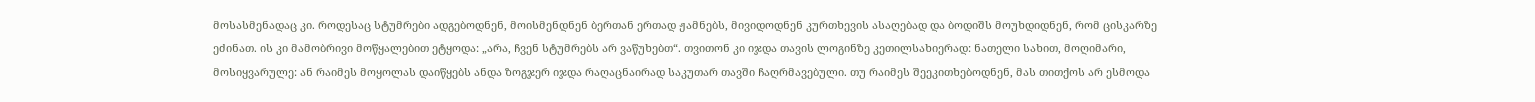მოსასმენადაც კი. როდესაც სტუმრები ადგებოდნენ, მოისმენდნენ ბერთან ერთად ჟამნებს, მივიდოდნენ კურთხევის ასაღებად და ბოდიშს მოუხდიდნენ, რომ ცისკარზე ეძინათ. ის კი მამობრივი მოწყალებით ეტყოდა: „არა, ჩვენ სტუმრებს არ ვაწუხებთ“. თვითონ კი იჯდა თავის ლოგინზე კეთილსახიერად: ნათელი სახით, მოღიმარი, მოსიყვარულე: ან რაიმეს მოყოლას დაიწყებს ანდა ზოგჯერ იჯდა რაღაცნაირად საკუთარ თავში ჩაღრმავებული. თუ რაიმეს შეეკითხებოდნენ, მას თითქოს არ ესმოდა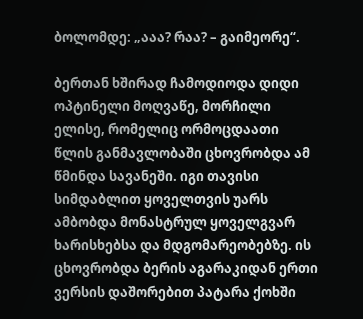ბოლომდე: „ააა? რაა? – გაიმეორე“.

ბერთან ხშირად ჩამოდიოდა დიდი ოპტინელი მოღვაწე, მორჩილი ელისე, რომელიც ორმოცდაათი წლის განმავლობაში ცხოვრობდა ამ წმინდა სავანეში. იგი თავისი სიმდაბლით ყოველთვის უარს ამბობდა მონასტრულ ყოველგვარ ხარისხებსა და მდგომარეობებზე. ის ცხოვრობდა ბერის აგარაკიდან ერთი ვერსის დაშორებით პატარა ქოხში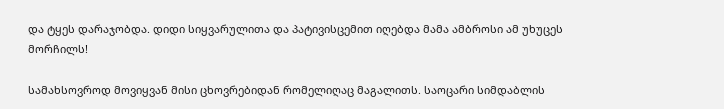და ტყეს დარაჯობდა. დიდი სიყვარულითა და პატივისცემით იღებდა მამა ამბროსი ამ უხუცეს მორჩილს!

სამახსოვროდ მოვიყვან მისი ცხოვრებიდან რომელიღაც მაგალითს. საოცარი სიმდაბლის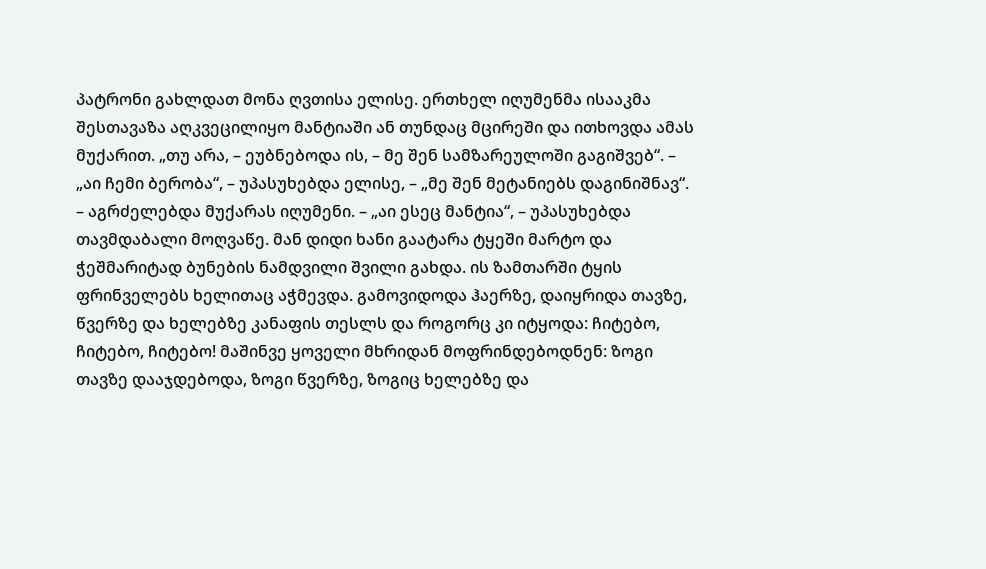პატრონი გახლდათ მონა ღვთისა ელისე. ერთხელ იღუმენმა ისააკმა შესთავაზა აღკვეცილიყო მანტიაში ან თუნდაც მცირეში და ითხოვდა ამას მუქარით. „თუ არა, – ეუბნებოდა ის, – მე შენ სამზარეულოში გაგიშვებ“. – „აი ჩემი ბერობა“, – უპასუხებდა ელისე, – „მე შენ მეტანიებს დაგინიშნავ“. – აგრძელებდა მუქარას იღუმენი. – „აი ესეც მანტია“, – უპასუხებდა თავმდაბალი მოღვაწე. მან დიდი ხანი გაატარა ტყეში მარტო და ჭეშმარიტად ბუნების ნამდვილი შვილი გახდა. ის ზამთარში ტყის ფრინველებს ხელითაც აჭმევდა. გამოვიდოდა ჰაერზე, დაიყრიდა თავზე, წვერზე და ხელებზე კანაფის თესლს და როგორც კი იტყოდა: ჩიტებო, ჩიტებო, ჩიტებო! მაშინვე ყოველი მხრიდან მოფრინდებოდნენ: ზოგი თავზე დააჯდებოდა, ზოგი წვერზე, ზოგიც ხელებზე და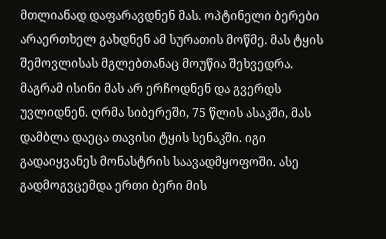მთლიანად დაფარავდნენ მას. ოპტინელი ბერები არაერთხელ გახდნენ ამ სურათის მოწმე. მას ტყის შემოვლისას მგლებთანაც მოუწია შეხვედრა. მაგრამ ისინი მას არ ერჩოდნენ და გვერდს უვლიდნენ. ღრმა სიბერეში, 75 წლის ასაკში, მას დამბლა დაეცა თავისი ტყის სენაკში. იგი გადაიყვანეს მონასტრის საავადმყოფოში. ასე გადმოგვცემდა ერთი ბერი მის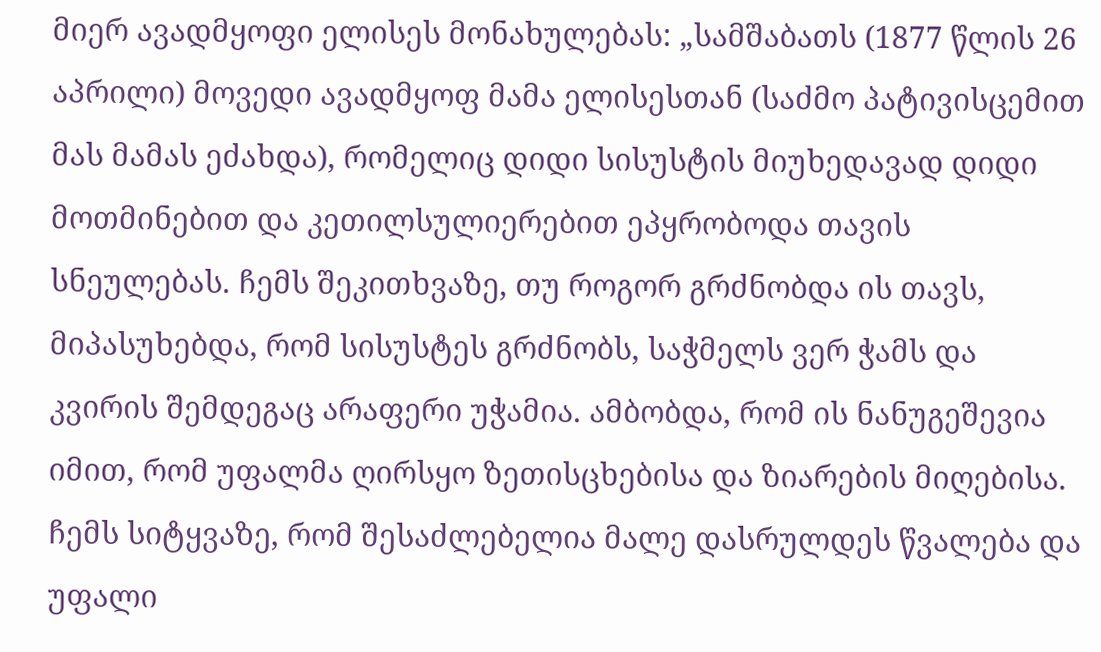მიერ ავადმყოფი ელისეს მონახულებას: „სამშაბათს (1877 წლის 26 აპრილი) მოვედი ავადმყოფ მამა ელისესთან (საძმო პატივისცემით მას მამას ეძახდა), რომელიც დიდი სისუსტის მიუხედავად დიდი მოთმინებით და კეთილსულიერებით ეპყრობოდა თავის სნეულებას. ჩემს შეკითხვაზე, თუ როგორ გრძნობდა ის თავს, მიპასუხებდა, რომ სისუსტეს გრძნობს, საჭმელს ვერ ჭამს და კვირის შემდეგაც არაფერი უჭამია. ამბობდა, რომ ის ნანუგეშევია იმით, რომ უფალმა ღირსყო ზეთისცხებისა და ზიარების მიღებისა. ჩემს სიტყვაზე, რომ შესაძლებელია მალე დასრულდეს წვალება და უფალი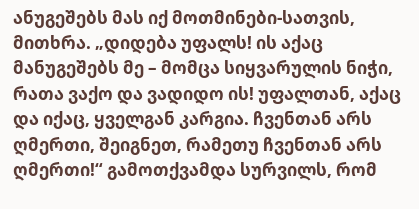ანუგეშებს მას იქ მოთმინები-სათვის, მითხრა. „დიდება უფალს! ის აქაც მანუგეშებს მე – მომცა სიყვარულის ნიჭი, რათა ვაქო და ვადიდო ის! უფალთან, აქაც და იქაც, ყველგან კარგია. ჩვენთან არს ღმერთი, შეიგნეთ, რამეთუ ჩვენთან არს ღმერთი!“ გამოთქვამდა სურვილს, რომ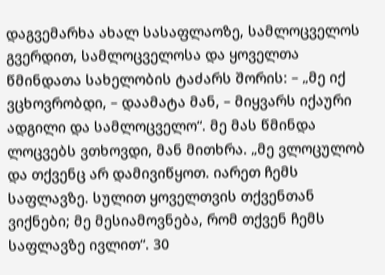დაგვემარხა ახალ სასაფლაოზე, სამლოცველოს გვერდით, სამლოცველოსა და ყოველთა წმინდათა სახელობის ტაძარს შორის: – „მე იქ ვცხოვრობდი, – დაამატა მან, – მიყვარს იქაური ადგილი და სამლოცველო“. მე მას წმინდა ლოცვებს ვთხოვდი, მან მითხრა. „მე ვლოცულობ და თქვენც არ დამივიწყოთ. იარეთ ჩემს საფლავზე. სულით ყოველთვის თქვენთან ვიქნები; მე მესიამოვნება, რომ თქვენ ჩემს საფლავზე ივლით“. 30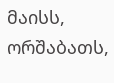მაისს, ორშაბათს,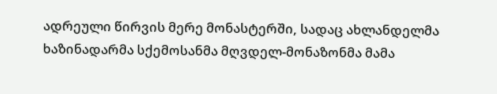ადრეული წირვის მერე მონასტერში, სადაც ახლანდელმა ხაზინადარმა სქემოსანმა მღვდელ-მონაზონმა მამა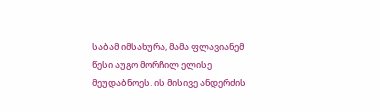საბამ იმსახურა, მამა ფლავიანემ წესი აუგო მორჩილ ელისე მეუდაბნოეს. ის მისივე ანდერძის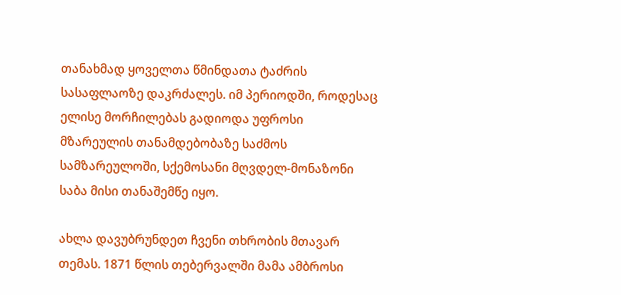თანახმად ყოველთა წმინდათა ტაძრის სასაფლაოზე დაკრძალეს. იმ პერიოდში, როდესაც ელისე მორჩილებას გადიოდა უფროსი მზარეულის თანამდებობაზე საძმოს სამზარეულოში, სქემოსანი მღვდელ-მონაზონი საბა მისი თანაშემწე იყო.

ახლა დავუბრუნდეთ ჩვენი თხრობის მთავარ თემას. 1871 წლის თებერვალში მამა ამბროსი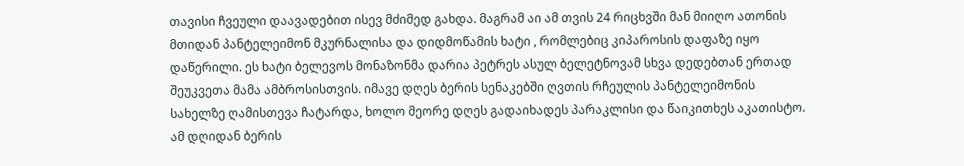თავისი ჩვეული დაავადებით ისევ მძიმედ გახდა. მაგრამ აი ამ თვის 24 რიცხვში მან მიიღო ათონის მთიდან პანტელეიმონ მკურნალისა და დიდმოწამის ხატი , რომლებიც კიპაროსის დაფაზე იყო დაწერილი. ეს ხატი ბელევოს მონაზონმა დარია პეტრეს ასულ ბელეტნოვამ სხვა დედებთან ერთად შეუკვეთა მამა ამბროსისთვის. იმავე დღეს ბერის სენაკებში ღვთის რჩეულის პანტელეიმონის სახელზე ღამისთევა ჩატარდა, ხოლო მეორე დღეს გადაიხადეს პარაკლისი და წაიკითხეს აკათისტო. ამ დღიდან ბერის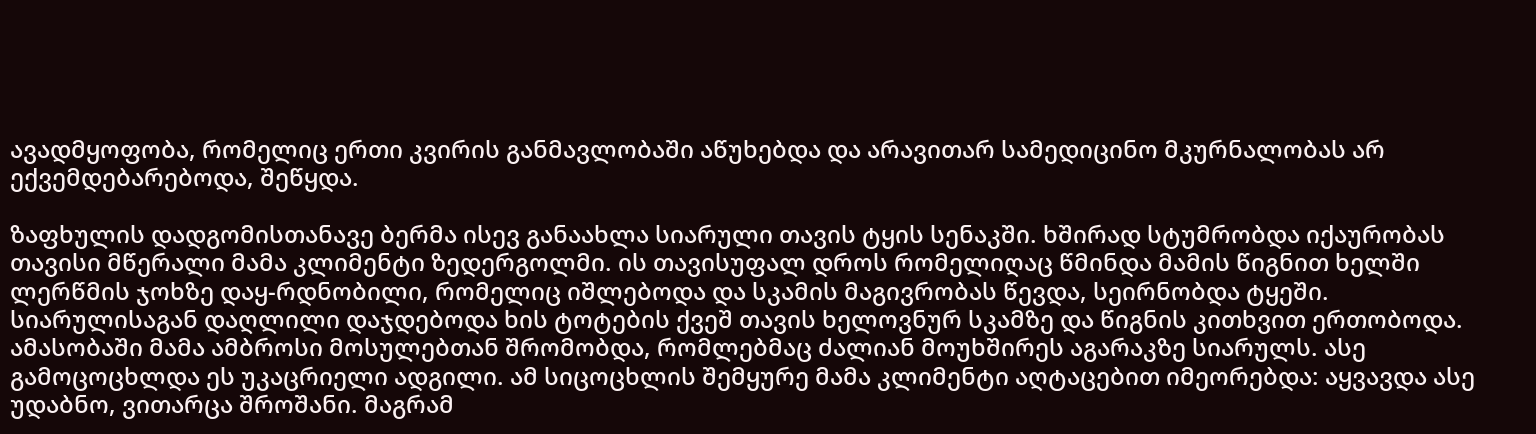ავადმყოფობა, რომელიც ერთი კვირის განმავლობაში აწუხებდა და არავითარ სამედიცინო მკურნალობას არ ექვემდებარებოდა, შეწყდა.

ზაფხულის დადგომისთანავე ბერმა ისევ განაახლა სიარული თავის ტყის სენაკში. ხშირად სტუმრობდა იქაურობას თავისი მწერალი მამა კლიმენტი ზედერგოლმი. ის თავისუფალ დროს რომელიღაც წმინდა მამის წიგნით ხელში ლერწმის ჯოხზე დაყ-რდნობილი, რომელიც იშლებოდა და სკამის მაგივრობას წევდა, სეირნობდა ტყეში. სიარულისაგან დაღლილი დაჯდებოდა ხის ტოტების ქვეშ თავის ხელოვნურ სკამზე და წიგნის კითხვით ერთობოდა. ამასობაში მამა ამბროსი მოსულებთან შრომობდა, რომლებმაც ძალიან მოუხშირეს აგარაკზე სიარულს. ასე გამოცოცხლდა ეს უკაცრიელი ადგილი. ამ სიცოცხლის შემყურე მამა კლიმენტი აღტაცებით იმეორებდა: აყვავდა ასე უდაბნო, ვითარცა შროშანი. მაგრამ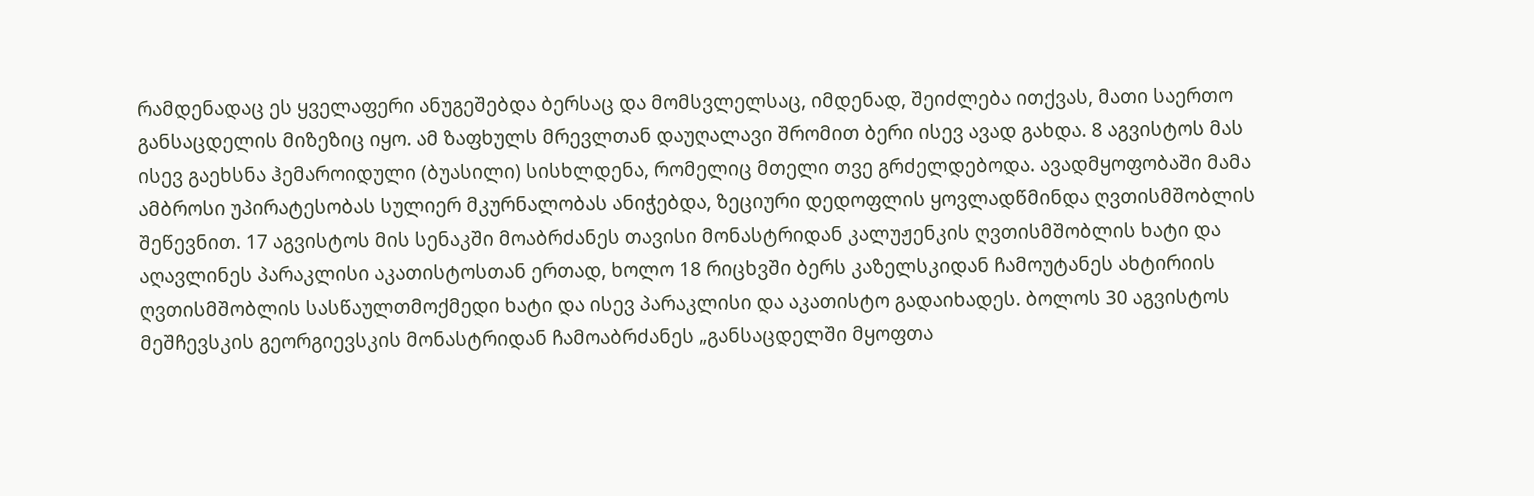რამდენადაც ეს ყველაფერი ანუგეშებდა ბერსაც და მომსვლელსაც, იმდენად, შეიძლება ითქვას, მათი საერთო განსაცდელის მიზეზიც იყო. ამ ზაფხულს მრევლთან დაუღალავი შრომით ბერი ისევ ავად გახდა. 8 აგვისტოს მას ისევ გაეხსნა ჰემაროიდული (ბუასილი) სისხლდენა, რომელიც მთელი თვე გრძელდებოდა. ავადმყოფობაში მამა ამბროსი უპირატესობას სულიერ მკურნალობას ანიჭებდა, ზეციური დედოფლის ყოვლადწმინდა ღვთისმშობლის შეწევნით. 17 აგვისტოს მის სენაკში მოაბრძანეს თავისი მონასტრიდან კალუჟენკის ღვთისმშობლის ხატი და აღავლინეს პარაკლისი აკათისტოსთან ერთად, ხოლო 18 რიცხვში ბერს კაზელსკიდან ჩამოუტანეს ახტირიის ღვთისმშობლის სასწაულთმოქმედი ხატი და ისევ პარაკლისი და აკათისტო გადაიხადეს. ბოლოს 30 აგვისტოს მეშჩევსკის გეორგიევსკის მონასტრიდან ჩამოაბრძანეს „განსაცდელში მყოფთა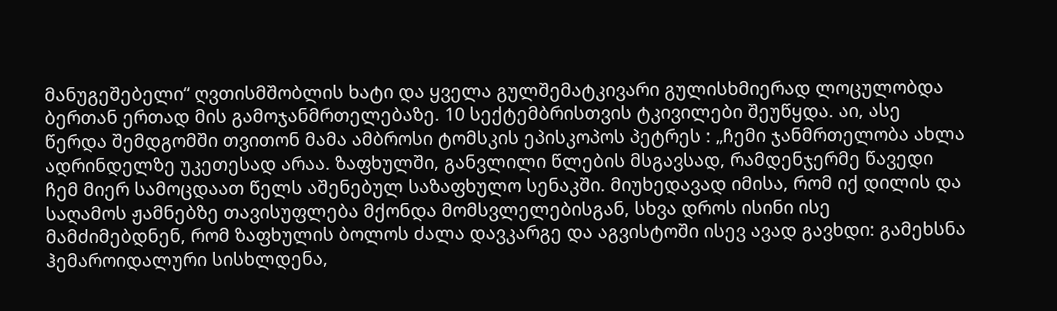მანუგეშებელი“ ღვთისმშობლის ხატი და ყველა გულშემატკივარი გულისხმიერად ლოცულობდა ბერთან ერთად მის გამოჯანმრთელებაზე. 10 სექტემბრისთვის ტკივილები შეუწყდა. აი, ასე წერდა შემდგომში თვითონ მამა ამბროსი ტომსკის ეპისკოპოს პეტრეს : „ჩემი ჯანმრთელობა ახლა ადრინდელზე უკეთესად არაა. ზაფხულში, განვლილი წლების მსგავსად, რამდენჯერმე წავედი ჩემ მიერ სამოცდაათ წელს აშენებულ საზაფხულო სენაკში. მიუხედავად იმისა, რომ იქ დილის და საღამოს ჟამნებზე თავისუფლება მქონდა მომსვლელებისგან, სხვა დროს ისინი ისე მამძიმებდნენ, რომ ზაფხულის ბოლოს ძალა დავკარგე და აგვისტოში ისევ ავად გავხდი: გამეხსნა ჰემაროიდალური სისხლდენა,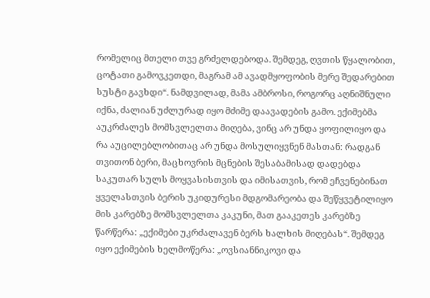რომელიც მთელი თვე გრძელდებოდა. შემდეგ, ღვთის წყალობით, ცოტათი გამოვკეთდი, მაგრამ ამ ავადმყოფობის მერე შედარებით სუსტი გავხდი“. ნამდვილად, მამა ამბროსი, როგორც აღნიშნული იქნა, ძალიან უძლურად იყო მძიმე დაავადების გამო. ექიმებმა აუკრძალეს მომსვლელთა მიღება, ვინც არ უნდა ყოფილიყო და რა აუცილებლობითაც არ უნდა მოსულიყვნენ მასთან: რადგან თვითონ ბერი, მაცხოვრის მცნების შესაბამისად დადებდა საკუთარ სულს მოყვასისთვის და იმისათვის, რომ ეჩვენებინათ ყველასთვის ბერის უკიდურესი მდგომარეობა და შეწყვეტილიყო მის კარებზე მომსვლელთა კაკუნი, მათ გააკეთეს კარებზე წარწერა: „ექიმები უკრძალავენ ბერს ხალხის მიღებას“. შემდეგ იყო ექიმების ხელმოწერა: „ოვსიანნიკოვი და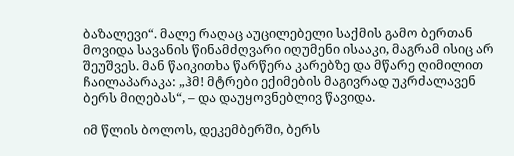ბაზალევი“. მალე რაღაც აუცილებელი საქმის გამო ბერთან მოვიდა სავანის წინამძღვარი იღუმენი ისააკი, მაგრამ ისიც არ შეუშვეს. მან წაიკითხა წარწერა კარებზე და მწარე ღიმილით ჩაილაპარაკა: „ჰმ! მტრები ექიმების მაგივრად უკრძალავენ ბერს მიღებას“, – და დაუყოვნებლივ წავიდა.

იმ წლის ბოლოს, დეკემბერში, ბერს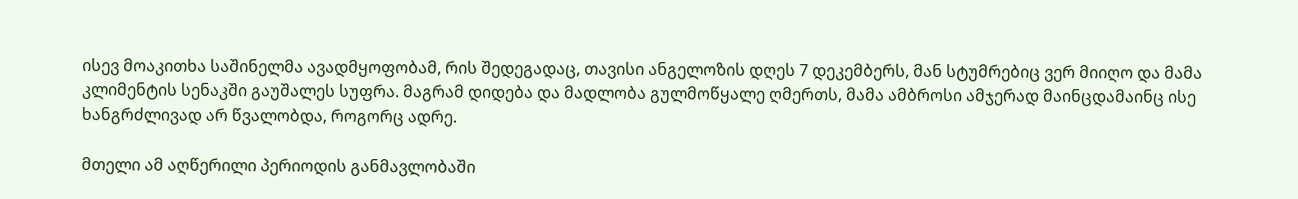ისევ მოაკითხა საშინელმა ავადმყოფობამ, რის შედეგადაც, თავისი ანგელოზის დღეს 7 დეკემბერს, მან სტუმრებიც ვერ მიიღო და მამა კლიმენტის სენაკში გაუშალეს სუფრა. მაგრამ დიდება და მადლობა გულმოწყალე ღმერთს, მამა ამბროსი ამჯერად მაინცდამაინც ისე ხანგრძლივად არ წვალობდა, როგორც ადრე.

მთელი ამ აღწერილი პერიოდის განმავლობაში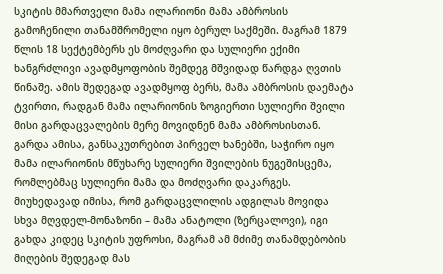სკიტის მმართველი მამა ილარიონი მამა ამბროსის გამოჩენილი თანამშრომელი იყო ბერულ საქმეში. მაგრამ 1879 წლის 18 სექტემბერს ეს მოძღვარი და სულიერი ექიმი ხანგრძლივი ავადმყოფობის შემდეგ მშვიდად წარდგა ღვთის წინაშე. ამის შედეგად ავადმყოფ ბერს, მამა ამბროსის დაემატა ტვირთი, რადგან მამა ილარიონის ზოგიერთი სულიერი შვილი მისი გარდაცვალების მერე მოვიდნენ მამა ამბროსისთან. გარდა ამისა, განსაკუთრებით პირველ ხანებში, საჭირო იყო მამა ილარიონის მწუხარე სულიერი შვილების ნუგეშისცემა, რომლებმაც სულიერი მამა და მოძღვარი დაკარგეს. მიუხედავად იმისა, რომ გარდაცვლილის ადგილას მოვიდა სხვა მღვდელ-მონაზონი – მამა ანატოლი (ზერცალოვი), იგი გახდა კიდეც სკიტის უფროსი, მაგრამ ამ მძიმე თანამდებობის მიღების შედეგად მას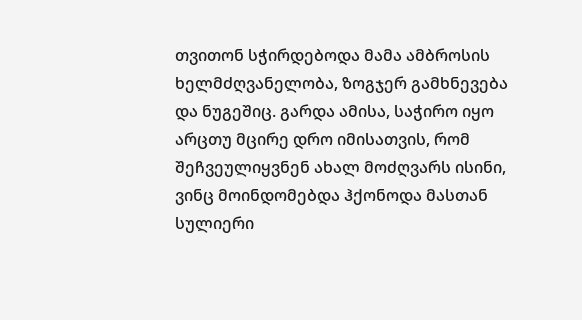თვითონ სჭირდებოდა მამა ამბროსის ხელმძღვანელობა, ზოგჯერ გამხნევება და ნუგეშიც. გარდა ამისა, საჭირო იყო არცთუ მცირე დრო იმისათვის, რომ შეჩვეულიყვნენ ახალ მოძღვარს ისინი, ვინც მოინდომებდა ჰქონოდა მასთან სულიერი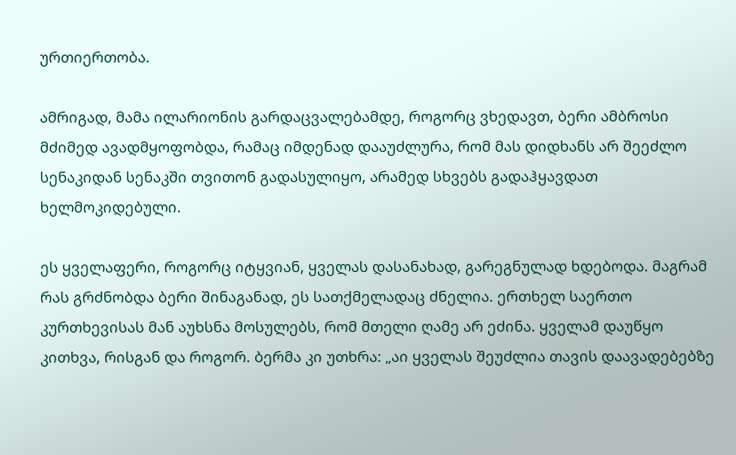ურთიერთობა.

ამრიგად, მამა ილარიონის გარდაცვალებამდე, როგორც ვხედავთ, ბერი ამბროსი მძიმედ ავადმყოფობდა, რამაც იმდენად დააუძლურა, რომ მას დიდხანს არ შეეძლო სენაკიდან სენაკში თვითონ გადასულიყო, არამედ სხვებს გადაჰყავდათ ხელმოკიდებული.

ეს ყველაფერი, როგორც იტყვიან, ყველას დასანახად, გარეგნულად ხდებოდა. მაგრამ რას გრძნობდა ბერი შინაგანად, ეს სათქმელადაც ძნელია. ერთხელ საერთო კურთხევისას მან აუხსნა მოსულებს, რომ მთელი ღამე არ ეძინა. ყველამ დაუწყო კითხვა, რისგან და როგორ. ბერმა კი უთხრა: „აი ყველას შეუძლია თავის დაავადებებზე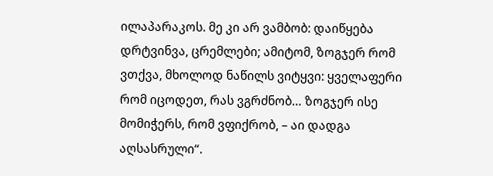ილაპარაკოს. მე კი არ ვამბობ: დაიწყება დრტვინვა, ცრემლები; ამიტომ, ზოგჯერ რომ ვთქვა, მხოლოდ ნაწილს ვიტყვი: ყველაფერი რომ იცოდეთ, რას ვგრძნობ… ზოგჯერ ისე მომიჭერს, რომ ვფიქრობ, – აი დადგა აღსასრული“.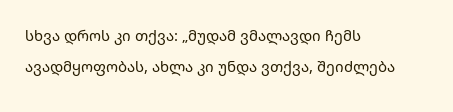სხვა დროს კი თქვა: „მუდამ ვმალავდი ჩემს ავადმყოფობას, ახლა კი უნდა ვთქვა, შეიძლება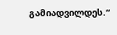გამიადვილდეს.“